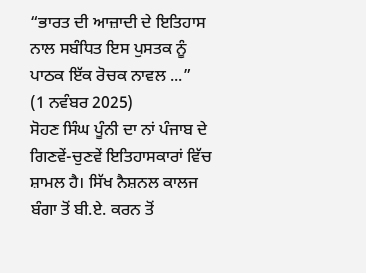“ਭਾਰਤ ਦੀ ਆਜ਼ਾਦੀ ਦੇ ਇਤਿਹਾਸ ਨਾਲ ਸਬੰਧਿਤ ਇਸ ਪੁਸਤਕ ਨੂੰ ਪਾਠਕ ਇੱਕ ਰੋਚਕ ਨਾਵਲ ...”
(1 ਨਵੰਬਰ 2025)
ਸੋਹਣ ਸਿੰਘ ਪੂੰਨੀ ਦਾ ਨਾਂ ਪੰਜਾਬ ਦੇ ਗਿਣਵੇਂ-ਚੁਣਵੇਂ ਇਤਿਹਾਸਕਾਰਾਂ ਵਿੱਚ ਸ਼ਾਮਲ ਹੈ। ਸਿੱਖ ਨੈਸ਼ਨਲ ਕਾਲਜ ਬੰਗਾ ਤੋਂ ਬੀ.ਏ. ਕਰਨ ਤੋਂ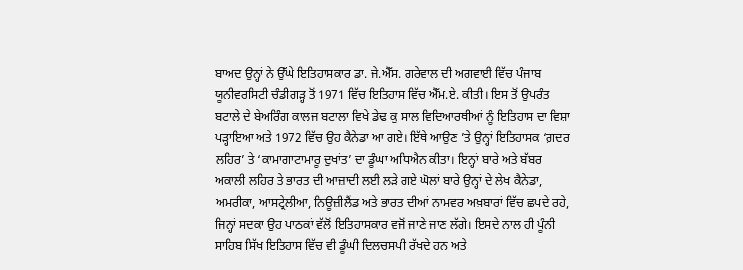ਬਾਅਦ ਉਨ੍ਹਾਂ ਨੇ ਉੱਘੇ ਇਤਿਹਾਸਕਾਰ ਡਾ. ਜੇ.ਐੱਸ. ਗਰੇਵਾਲ ਦੀ ਅਗਵਾਈ ਵਿੱਚ ਪੰਜਾਬ ਯੂਨੀਵਰਸਿਟੀ ਚੰਡੀਗੜ੍ਹ ਤੋਂ 1971 ਵਿੱਚ ਇਤਿਹਾਸ ਵਿੱਚ ਐੱਮ.ਏ. ਕੀਤੀ। ਇਸ ਤੋਂ ਉਪਰੰਤ ਬਟਾਲੇ ਦੇ ਬੇਅਰਿੰਗ ਕਾਲਜ ਬਟਾਲਾ ਵਿਖੇ ਡੇਢ ਕੁ ਸਾਲ ਵਿਦਿਆਰਥੀਆਂ ਨੂੰ ਇਤਿਹਾਸ ਦਾ ਵਿਸ਼ਾ ਪੜ੍ਹਾਇਆ ਅਤੇ 1972 ਵਿੱਚ ਉਹ ਕੈਨੇਡਾ ਆ ਗਏ। ਇੱਥੇ ਆਉਣ ’ਤੇ ਉਨ੍ਹਾਂ ਇਤਿਹਾਸਕ ‘ਗ਼ਦਰ ਲਹਿਰ’ ਤੇ ‘ਕਾਮਾਗਾਟਾਮਾਰੂ ਦੁਖਾਂਤ’ ਦਾ ਡੂੰਘਾ ਅਧਿਐਨ ਕੀਤਾ। ਇਨ੍ਹਾਂ ਬਾਰੇ ਅਤੇ ਬੱਬਰ ਅਕਾਲੀ ਲਹਿਰ ਤੇ ਭਾਰਤ ਦੀ ਆਜ਼ਾਦੀ ਲਈ ਲੜੇ ਗਏ ਘੋਲਾਂ ਬਾਰੇ ਉਨ੍ਹਾਂ ਦੇ ਲੇਖ ਕੈਨੇਡਾ, ਅਮਰੀਕਾ, ਆਸਟ੍ਰੇਲੀਆ, ਨਿਊਜ਼ੀਲੈਂਡ ਅਤੇ ਭਾਰਤ ਦੀਆਂ ਨਾਮਵਰ ਅਖ਼ਬਾਰਾਂ ਵਿੱਚ ਛਪਦੇ ਰਹੇ, ਜਿਨ੍ਹਾਂ ਸਦਕਾ ਉਹ ਪਾਠਕਾਂ ਵੱਲੋਂ ਇਤਿਹਾਸਕਾਰ ਵਜੋਂ ਜਾਣੇ ਜਾਣ ਲੱਗੇ। ਇਸਦੇ ਨਾਲ ਹੀ ਪੂੰਨੀ ਸਾਹਿਬ ਸਿੱਖ ਇਤਿਹਾਸ ਵਿੱਚ ਵੀ ਡੂੰਘੀ ਦਿਲਚਸਪੀ ਰੱਖਦੇ ਹਨ ਅਤੇ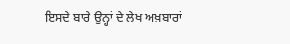ਇਸਦੇ ਬਾਰੇ ਉਨ੍ਹਾਂ ਦੇ ਲੇਖ ਅਖ਼ਬਾਰਾਂ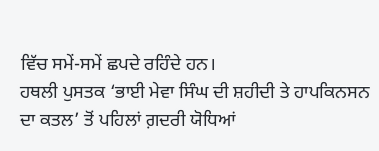ਵਿੱਚ ਸਮੇਂ-ਸਮੇਂ ਛਪਦੇ ਰਹਿੰਦੇ ਹਨ।
ਹਥਲੀ ਪੁਸਤਕ ‘ਭਾਈ ਮੇਵਾ ਸਿੰਘ ਦੀ ਸ਼ਹੀਦੀ ਤੇ ਹਾਪਕਿਨਸਨ ਦਾ ਕਤਲ’ ਤੋਂ ਪਹਿਲਾਂ ਗ਼ਦਰੀ ਯੋਧਿਆਂ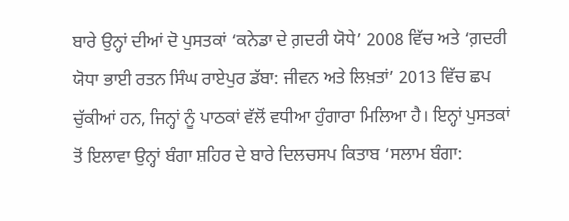ਬਾਰੇ ਉਨ੍ਹਾਂ ਦੀਆਂ ਦੋ ਪੁਸਤਕਾਂ ‘ਕਨੇਡਾ ਦੇ ਗ਼ਦਰੀ ਯੋਧੇ’ 2008 ਵਿੱਚ ਅਤੇ ‘ਗ਼ਦਰੀ ਯੋਧਾ ਭਾਈ ਰਤਨ ਸਿੰਘ ਰਾਏਪੁਰ ਡੱਬਾ: ਜੀਵਨ ਅਤੇ ਲਿਖ਼ਤਾਂ’ 2013 ਵਿੱਚ ਛਪ ਚੁੱਕੀਆਂ ਹਨ, ਜਿਨ੍ਹਾਂ ਨੂੰ ਪਾਠਕਾਂ ਵੱਲੋਂ ਵਧੀਆ ਹੁੰਗਾਰਾ ਮਿਲਿਆ ਹੈ। ਇਨ੍ਹਾਂ ਪੁਸਤਕਾਂ ਤੋਂ ਇਲਾਵਾ ਉਨ੍ਹਾਂ ਬੰਗਾ ਸ਼ਹਿਰ ਦੇ ਬਾਰੇ ਦਿਲਚਸਪ ਕਿਤਾਬ ‘ਸਲਾਮ ਬੰਗਾ: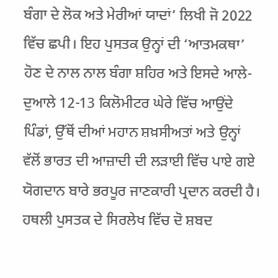ਬੰਗਾ ਦੇ ਲੋਕ ਅਤੇ ਮੇਰੀਆਂ ਯਾਦਾਂ’ ਲਿਖੀ ਜੋ 2022 ਵਿੱਚ ਛਪੀ। ਇਹ ਪੁਸਤਕ ਉਨ੍ਹਾਂ ਦੀ ‘ਆਤਮਕਥਾ’ ਹੋਣ ਦੇ ਨਾਲ ਨਾਲ ਬੰਗਾ ਸ਼ਹਿਰ ਅਤੇ ਇਸਦੇ ਆਲੇ-ਦੁਆਲੇ 12-13 ਕਿਲੋਮੀਟਰ ਘੇਰੇ ਵਿੱਚ ਆਉਂਦੇ ਪਿੰਡਾਂ, ਉੱਥੋਂ ਦੀਆਂ ਮਹਾਨ ਸ਼ਖ਼ਸੀਅਤਾਂ ਅਤੇ ਉਨ੍ਹਾਂ ਵੱਲੋਂ ਭਾਰਤ ਦੀ ਆਜ਼ਾਦੀ ਦੀ ਲੜਾਈ ਵਿੱਚ ਪਾਏ ਗਏ ਯੋਗਦਾਨ ਬਾਰੇ ਭਰਪੂਰ ਜਾਣਕਾਰੀ ਪ੍ਰਦਾਨ ਕਰਦੀ ਹੈ।
ਹਥਲੀ ਪੁਸਤਕ ਦੇ ਸਿਰਲੇਖ ਵਿੱਚ ਦੋ ਸ਼ਬਦ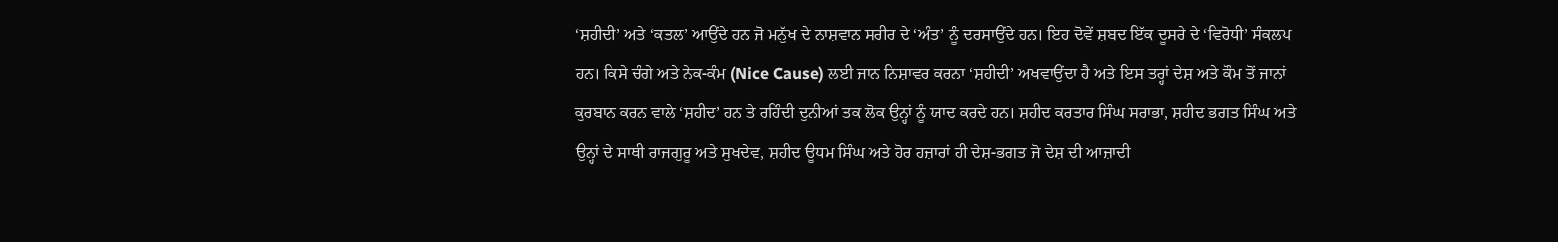‘ਸ਼ਹੀਦੀ’ ਅਤੇ ‘ਕਤਲ’ ਆਉਂਦੇ ਹਨ ਜੋ ਮਨੁੱਖ ਦੇ ਨਾਸ਼ਵਾਨ ਸਰੀਰ ਦੇ ‘ਅੰਤ’ ਨੂੰ ਦਰਸਾਉਂਦੇ ਹਨ। ਇਹ ਦੋਵੇਂ ਸ਼ਬਦ ਇੱਕ ਦੂਸਰੇ ਦੇ ‘ਵਿਰੋਧੀ’ ਸੰਕਲਪ ਹਨ। ਕਿਸੇ ਚੰਗੇ ਅਤੇ ਨੇਕ-ਕੰਮ (Nice Cause) ਲਈ ਜਾਨ ਨਿਸ਼ਾਵਰ ਕਰਨਾ ‘ਸ਼ਹੀਦੀ’ ਅਖਵਾਉਂਦਾ ਹੈ ਅਤੇ ਇਸ ਤਰ੍ਹਾਂ ਦੇਸ਼ ਅਤੇ ਕੌਮ ਤੋਂ ਜਾਨਾਂ ਕੁਰਬਾਨ ਕਰਨ ਵਾਲੇ ‘ਸ਼ਹੀਦ’ ਹਨ ਤੇ ਰਹਿੰਦੀ ਦੁਨੀਆਂ ਤਕ ਲੋਕ ਉਨ੍ਹਾਂ ਨੂੰ ਯਾਦ ਕਰਦੇ ਹਨ। ਸ਼ਹੀਦ ਕਰਤਾਰ ਸਿੰਘ ਸਰਾਭਾ, ਸ਼ਹੀਦ ਭਗਤ ਸਿੰਘ ਅਤੇ ਉਨ੍ਹਾਂ ਦੇ ਸਾਥੀ ਰਾਜਗੁਰੂ ਅਤੇ ਸੁਖਦੇਵ, ਸ਼ਹੀਦ ਊਧਮ ਸਿੰਘ ਅਤੇ ਹੋਰ ਹਜ਼ਾਰਾਂ ਹੀ ਦੇਸ਼-ਭਗਤ ਜੋ ਦੇਸ਼ ਦੀ ਆਜ਼ਾਦੀ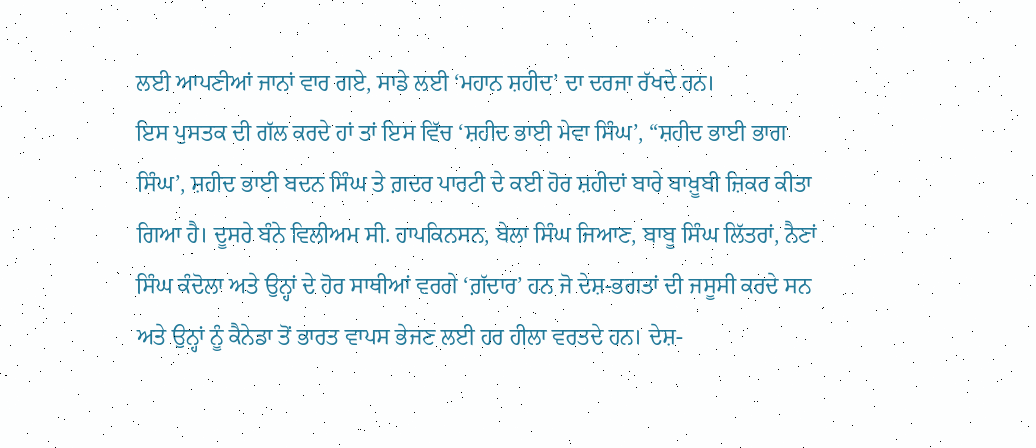ਲਈ ਆਪਣੀਆਂ ਜਾਨਾਂ ਵਾਰ ਗਏ, ਸਾਡੇ ਲਈ ‘ਮਹਾਨ ਸ਼ਹੀਦ’ ਦਾ ਦਰਜਾ ਰੱਖਦੇ ਹਨ।
ਇਸ ਪੁਸਤਕ ਦੀ ਗੱਲ ਕਰਦੇ ਹਾਂ ਤਾਂ ਇਸ ਵਿੱਚ ‘ਸ਼ਹੀਦ ਭਾਈ ਮੇਵਾ ਸਿੰਘ’, “ਸ਼ਹੀਦ ਭਾਈ ਭਾਗ ਸਿੰਘ’, ਸ਼ਹੀਦ ਭਾਈ ਬਦਨ ਸਿੰਘ ਤੇ ਗ਼ਦਰ ਪਾਰਟੀ ਦੇ ਕਈ ਹੋਰ ਸ਼ਹੀਦਾਂ ਬਾਰੇ ਬਾਖ਼ੂਬੀ ਜ਼ਿਕਰ ਕੀਤਾ ਗਿਆ ਹੈ। ਦੂਸਰੇ ਬੰਨੇ ਵਿਲੀਅਮ ਸੀ. ਹਾਪਕਿਨਸਨ, ਬੇਲਾ ਸਿੰਘ ਜਿਆਣ, ਬਾਬੂ ਸਿੰਘ ਲਿੱਤਰਾਂ, ਨੈਣਾਂ ਸਿੰਘ ਕੰਦੋਲਾ ਅਤੇ ਉਨ੍ਹਾਂ ਦੇ ਹੋਰ ਸਾਥੀਆਂ ਵਰਗੇ ‘ਗ਼ੱਦਾਰ’ ਹਨ ਜੋ ਦੇਸ਼-ਭਗਤਾਂ ਦੀ ਜਸੂਸੀ ਕਰਦੇ ਸਨ ਅਤੇ ਉਨ੍ਹਾਂ ਨੂੰ ਕੈਨੇਡਾ ਤੋਂ ਭਾਰਤ ਵਾਪਸ ਭੇਜਣ ਲਈ ਹਰ ਹੀਲਾ ਵਰਤਦੇ ਹਨ। ਦੇਸ਼-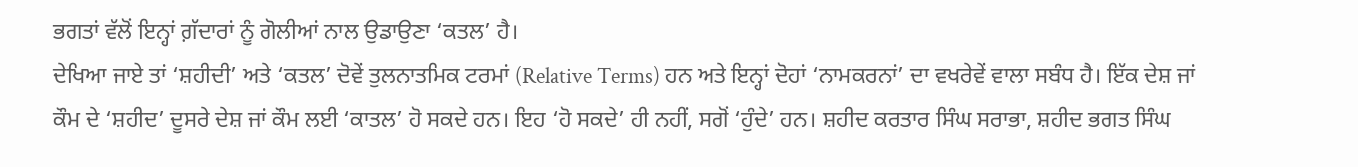ਭਗਤਾਂ ਵੱਲੋਂ ਇਨ੍ਹਾਂ ਗ਼ੱਦਾਰਾਂ ਨੂੰ ਗੋਲੀਆਂ ਨਾਲ ਉਡਾਉਣਾ ‘ਕਤਲ’ ਹੈ।
ਦੇਖਿਆ ਜਾਏ ਤਾਂ ‘ਸ਼ਹੀਦੀ’ ਅਤੇ ‘ਕਤਲ’ ਦੋਵੇਂ ਤੁਲਨਾਤਮਿਕ ਟਰਮਾਂ (Relative Terms) ਹਨ ਅਤੇ ਇਨ੍ਹਾਂ ਦੋਹਾਂ ‘ਨਾਮਕਰਨਾਂ’ ਦਾ ਵਖਰੇਵੇਂ ਵਾਲਾ ਸਬੰਧ ਹੈ। ਇੱਕ ਦੇਸ਼ ਜਾਂ ਕੌਮ ਦੇ ‘ਸ਼ਹੀਦ’ ਦੂਸਰੇ ਦੇਸ਼ ਜਾਂ ਕੌਮ ਲਈ ‘ਕਾਤਲ’ ਹੋ ਸਕਦੇ ਹਨ। ਇਹ ‘ਹੋ ਸਕਦੇ’ ਹੀ ਨਹੀਂ, ਸਗੋਂ ‘ਹੁੰਦੇ’ ਹਨ। ਸ਼ਹੀਦ ਕਰਤਾਰ ਸਿੰਘ ਸਰਾਭਾ, ਸ਼ਹੀਦ ਭਗਤ ਸਿੰਘ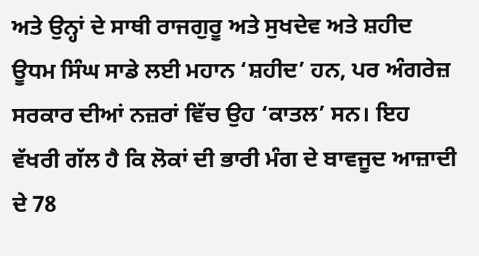ਅਤੇ ਉਨ੍ਹਾਂ ਦੇ ਸਾਥੀ ਰਾਜਗੁਰੂ ਅਤੇ ਸੁਖਦੇਵ ਅਤੇ ਸ਼ਹੀਦ ਊਧਮ ਸਿੰਘ ਸਾਡੇ ਲਈ ਮਹਾਨ ‘ਸ਼ਹੀਦ’ ਹਨ, ਪਰ ਅੰਗਰੇਜ਼ ਸਰਕਾਰ ਦੀਆਂ ਨਜ਼ਰਾਂ ਵਿੱਚ ਉਹ ‘ਕਾਤਲ’ ਸਨ। ਇਹ ਵੱਖਰੀ ਗੱਲ ਹੈ ਕਿ ਲੋਕਾਂ ਦੀ ਭਾਰੀ ਮੰਗ ਦੇ ਬਾਵਜੂਦ ਆਜ਼ਾਦੀ ਦੇ 78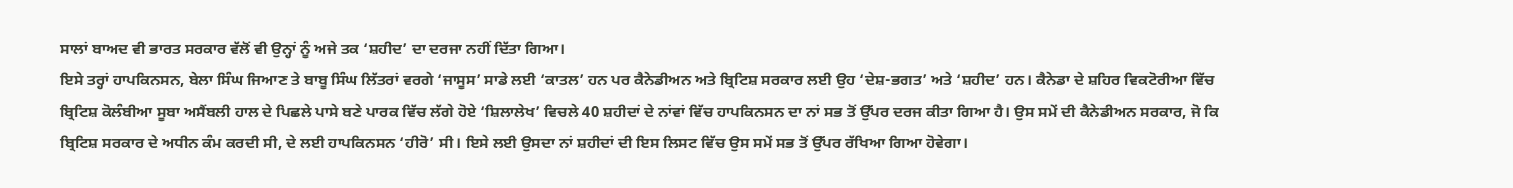ਸਾਲਾਂ ਬਾਅਦ ਵੀ ਭਾਰਤ ਸਰਕਾਰ ਵੱਲੋਂ ਵੀ ਉਨ੍ਹਾਂ ਨੂੰ ਅਜੇ ਤਕ ‘ਸ਼ਹੀਦ’ ਦਾ ਦਰਜਾ ਨਹੀਂ ਦਿੱਤਾ ਗਿਆ।
ਇਸੇ ਤਰ੍ਹਾਂ ਹਾਪਕਿਨਸਨ, ਬੇਲਾ ਸਿੰਘ ਜਿਆਣ ਤੇ ਬਾਬੂ ਸਿੰਘ ਲਿੱਤਰਾਂ ਵਰਗੇ ‘ਜਾਸੂਸ’ ਸਾਡੇ ਲਈ ‘ਕਾਤਲ’ ਹਨ ਪਰ ਕੈਨੇਡੀਅਨ ਅਤੇ ਬ੍ਰਿਟਿਸ਼ ਸਰਕਾਰ ਲਈ ਉਹ ‘ਦੇਸ਼-ਭਗਤ’ ਅਤੇ ‘ਸ਼ਹੀਦ’ ਹਨ। ਕੈਨੇਡਾ ਦੇ ਸ਼ਹਿਰ ਵਿਕਟੋਰੀਆ ਵਿੱਚ ਬ੍ਰਿਟਿਸ਼ ਕੋਲੰਬੀਆ ਸੂਬਾ ਅਸੈਂਬਲੀ ਹਾਲ ਦੇ ਪਿਛਲੇ ਪਾਸੇ ਬਣੇ ਪਾਰਕ ਵਿੱਚ ਲੱਗੇ ਹੋਏ ‘ਸ਼ਿਲਾਲੇਖ’ ਵਿਚਲੇ 40 ਸ਼ਹੀਦਾਂ ਦੇ ਨਾਂਵਾਂ ਵਿੱਚ ਹਾਪਕਿਨਸਨ ਦਾ ਨਾਂ ਸਭ ਤੋਂ ਉੱਪਰ ਦਰਜ ਕੀਤਾ ਗਿਆ ਹੈ। ਉਸ ਸਮੇਂ ਦੀ ਕੈਨੇਡੀਅਨ ਸਰਕਾਰ, ਜੋ ਕਿ ਬ੍ਰਿਟਿਸ਼ ਸਰਕਾਰ ਦੇ ਅਧੀਨ ਕੰਮ ਕਰਦੀ ਸੀ, ਦੇ ਲਈ ਹਾਪਕਿਨਸਨ ‘ਹੀਰੋ’ ਸੀ। ਇਸੇ ਲਈ ਉਸਦਾ ਨਾਂ ਸ਼ਹੀਦਾਂ ਦੀ ਇਸ ਲਿਸਟ ਵਿੱਚ ਉਸ ਸਮੇਂ ਸਭ ਤੋਂ ਉੱਪਰ ਰੱਖਿਆ ਗਿਆ ਹੋਵੇਗਾ।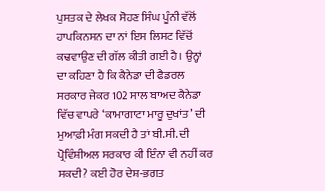ਪੁਸਤਕ ਦੇ ਲੇਖਕ ਸੋਹਣ ਸਿੰਘ ਪੂੰਨੀ ਵੱਲੋਂ ਹਾਪਕਿਨਸਨ ਦਾ ਨਾਂ ਇਸ ਲਿਸਟ ਵਿੱਚੋਂ ਕਢਵਾਉਣ ਦੀ ਗੱਲ ਕੀਤੀ ਗਈ ਹੈ। ਉਨ੍ਹਾਂ ਦਾ ਕਹਿਣਾ ਹੈ ਕਿ ਕੈਨੇਡਾ ਦੀ ਫੈਡਰਲ ਸਰਕਾਰ ਜੇਕਰ 102 ਸਾਲ ਬਾਅਦ ਕੈਨੇਡਾ ਵਿੱਚ ਵਾਪਰੇ ‘ਕਾਮਾਗਾਟਾ ਮਾਰੂ ਦੁਖਾਂਤ’ ਦੀ ਮੁਆਫ਼ੀ ਮੰਗ ਸਕਦੀ ਹੈ ਤਾਂ ਬੀ.ਸੀ. ਦੀ ਪ੍ਰੋਵਿੰਸ਼ੀਅਲ ਸਰਕਾਰ ਕੀ ਇੰਨਾ ਵੀ ਨਹੀਂ ਕਰ ਸਕਦੀ? ਕਈ ਹੋਰ ਦੇਸ਼-ਭਗਤ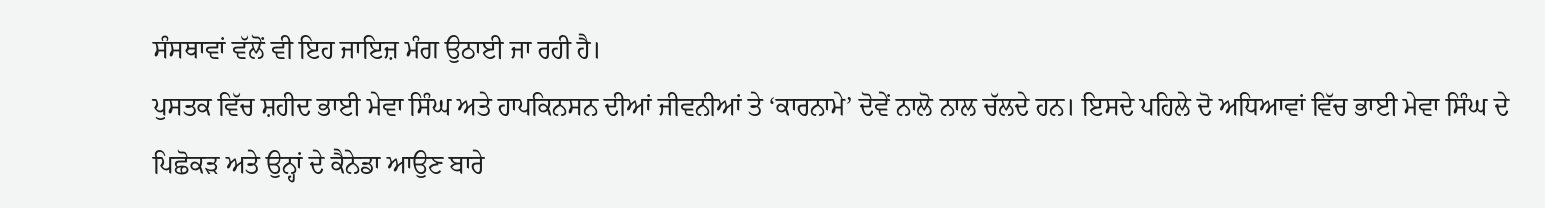ਸੰਸਥਾਵਾਂ ਵੱਲੋਂ ਵੀ ਇਹ ਜਾਇਜ਼ ਮੰਗ ਉਠਾਈ ਜਾ ਰਹੀ ਹੈ।
ਪੁਸਤਕ ਵਿੱਚ ਸ਼ਹੀਦ ਭਾਈ ਮੇਵਾ ਸਿੰਘ ਅਤੇ ਹਾਪਕਿਨਸਨ ਦੀਆਂ ਜੀਵਨੀਆਂ ਤੇ ‘ਕਾਰਨਾਮੇ’ ਦੋਵੇਂ ਨਾਲੋ ਨਾਲ ਚੱਲਦੇ ਹਨ। ਇਸਦੇ ਪਹਿਲੇ ਦੋ ਅਧਿਆਵਾਂ ਵਿੱਚ ਭਾਈ ਮੇਵਾ ਸਿੰਘ ਦੇ ਪਿਛੋਕੜ ਅਤੇ ਉਨ੍ਹਾਂ ਦੇ ਕੈਨੇਡਾ ਆਉਣ ਬਾਰੇ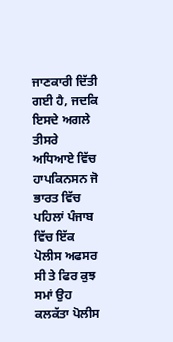ਜਾਣਕਾਰੀ ਦਿੱਤੀ ਗਈ ਹੈ, ਜਦਕਿ ਇਸਦੇ ਅਗਲੇ ਤੀਸਰੇ ਅਧਿਆਏ ਵਿੱਚ ਹਾਪਕਿਨਸਨ ਜੋ ਭਾਰਤ ਵਿੱਚ ਪਹਿਲਾਂ ਪੰਜਾਬ ਵਿੱਚ ਇੱਕ ਪੋਲੀਸ ਅਫਸਰ ਸੀ ਤੇ ਫਿਰ ਕੁਝ ਸਮਾਂ ਉਹ ਕਲਕੱਤਾ ਪੋਲੀਸ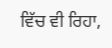ਵਿੱਚ ਵੀ ਰਿਹਾ,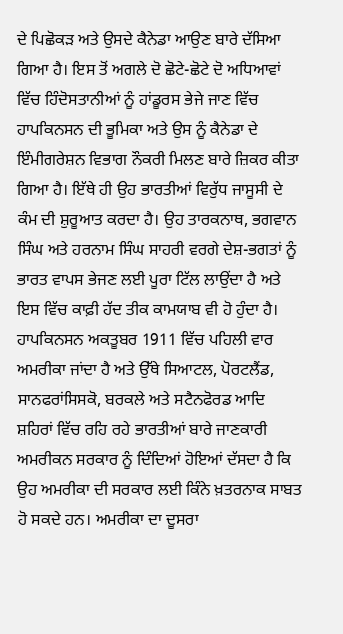ਦੇ ਪਿਛੋਕੜ ਅਤੇ ਉਸਦੇ ਕੈਨੇਡਾ ਆਉਣ ਬਾਰੇ ਦੱਸਿਆ ਗਿਆ ਹੈ। ਇਸ ਤੋਂ ਅਗਲੇ ਦੋ ਛੋਟੇ-ਛੋਟੇ ਦੋ ਅਧਿਆਵਾਂ ਵਿੱਚ ਹਿੰਦੋਸਤਾਨੀਆਂ ਨੂੰ ਹਾਂਡੂਰਸ ਭੇਜੇ ਜਾਣ ਵਿੱਚ ਹਾਪਕਿਨਸਨ ਦੀ ਭੂਮਿਕਾ ਅਤੇ ਉਸ ਨੂੰ ਕੈਨੇਡਾ ਦੇ ਇੰਮੀਗਰੇਸ਼ਨ ਵਿਭਾਗ ਨੌਕਰੀ ਮਿਲਣ ਬਾਰੇ ਜ਼ਿਕਰ ਕੀਤਾ ਗਿਆ ਹੈ। ਇੱਥੇ ਹੀ ਉਹ ਭਾਰਤੀਆਂ ਵਿਰੁੱਧ ਜਾਸੂਸੀ ਦੇ ਕੰਮ ਦੀ ਸ਼ੁਰੂਆਤ ਕਰਦਾ ਹੈ। ਉਹ ਤਾਰਕਨਾਥ, ਭਗਵਾਨ ਸਿੰਘ ਅਤੇ ਹਰਨਾਮ ਸਿੰਘ ਸਾਹਰੀ ਵਰਗੇ ਦੇਸ਼-ਭਗਤਾਂ ਨੂੰ ਭਾਰਤ ਵਾਪਸ ਭੇਜਣ ਲਈ ਪੂਰਾ ਟਿੱਲ ਲਾਉਂਦਾ ਹੈ ਅਤੇ ਇਸ ਵਿੱਚ ਕਾਫ਼ੀ ਹੱਦ ਤੀਕ ਕਾਮਯਾਬ ਵੀ ਹੋ ਹੁੰਦਾ ਹੈ।
ਹਾਪਕਿਨਸਨ ਅਕਤੂਬਰ 1911 ਵਿੱਚ ਪਹਿਲੀ ਵਾਰ ਅਮਰੀਕਾ ਜਾਂਦਾ ਹੈ ਅਤੇ ਉੱਥੇ ਸਿਆਟਲ, ਪੋਰਟਲੈਂਡ, ਸਾਨਫਰਾਂਸਿਸਕੋ, ਬਰਕਲੇ ਅਤੇ ਸਟੈਨਫੋਰਡ ਆਦਿ ਸ਼ਹਿਰਾਂ ਵਿੱਚ ਰਹਿ ਰਹੇ ਭਾਰਤੀਆਂ ਬਾਰੇ ਜਾਣਕਾਰੀ ਅਮਰੀਕਨ ਸਰਕਾਰ ਨੂੰ ਦਿੰਦਿਆਂ ਹੋਇਆਂ ਦੱਸਦਾ ਹੈ ਕਿ ਉਹ ਅਮਰੀਕਾ ਦੀ ਸਰਕਾਰ ਲਈ ਕਿੰਨੇ ਖ਼ਤਰਨਾਕ ਸਾਬਤ ਹੋ ਸਕਦੇ ਹਨ। ਅਮਰੀਕਾ ਦਾ ਦੂਸਰਾ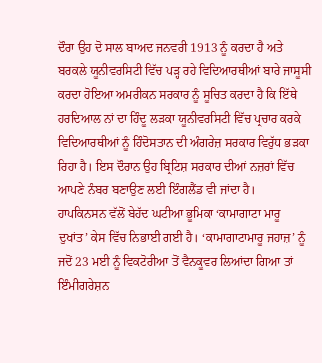ਦੌਰਾ ਉਹ ਦੋ ਸਾਲ ਬਾਅਦ ਜਨਵਰੀ 1913 ਨੂੰ ਕਰਦਾ ਹੈ ਅਤੇ ਬਰਕਲੇ ਯੂਨੀਵਰਸਿਟੀ ਵਿੱਚ ਪੜ੍ਹ ਰਹੇ ਵਿਦਿਆਰਥੀਆਂ ਬਾਰੇ ਜਾਸੂਸੀ ਕਰਦਾ ਹੋਇਆ ਅਮਰੀਕਨ ਸਰਕਾਰ ਨੂੰ ਸੂਚਿਤ ਕਰਦਾ ਹੈ ਕਿ ਇੱਥੇ ਹਰਦਿਆਲ ਨਾਂ ਦਾ ਹਿੰਦੂ ਲੜਕਾ ਯੂਨੀਵਰਸਿਟੀ ਵਿੱਚ ਪ੍ਰਚਾਰ ਕਰਕੇ ਵਿਦਿਆਰਥੀਆਂ ਨੂੰ ਹਿੰਦੋਸਤਾਨ ਦੀ ਅੰਗਰੇਜ਼ ਸਰਕਾਰ ਵਿਰੁੱਧ ਭੜਕਾ ਰਿਹਾ ਹੈ। ਇਸ ਦੌਰਾਨ ਉਹ ਬ੍ਰਿਟਿਸ਼ ਸਰਕਾਰ ਦੀਆਂ ਨਜ਼ਰਾਂ ਵਿੱਚ ਆਪਣੇ ਨੰਬਰ ਬਣਾਉਣ ਲਈ ਇੰਗਲੈਂਡ ਵੀ ਜਾਂਦਾ ਹੈ।
ਹਾਪਕਿਨਸਨ ਵੱਲੋਂ ਬੇਹੱਦ ਘਟੀਆ ਭੂਮਿਕਾ ‘ਕਾਮਾਗਾਟਾ ਮਾਰੂ ਦੁਖਾਂਤ’ ਕੇਸ ਵਿੱਚ ਨਿਭਾਈ ਗਈ ਹੈ। ‘ਕਾਮਾਗਾਟਾਮਾਰੂ ਜਹਾਜ਼’ ਨੂੰ ਜਦੋਂ 23 ਮਈ ਨੂੰ ਵਿਕਟੋਰੀਆ ਤੋਂ ਵੈਨਕੂਵਰ ਲਿਆਂਦਾ ਗਿਆ ਤਾਂ ਇੰਮੀਗਰੇਸ਼ਨ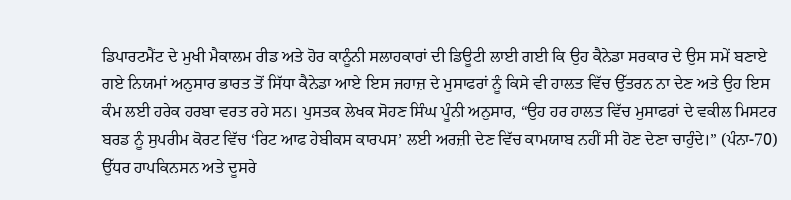ਡਿਪਾਰਟਮੈਂਟ ਦੇ ਮੁਖੀ ਮੈਕਾਲਮ ਰੀਡ ਅਤੇ ਹੋਰ ਕਾਨੂੰਨੀ ਸਲਾਹਕਾਰਾਂ ਦੀ ਡਿਊਟੀ ਲਾਈ ਗਈ ਕਿ ਉਹ ਕੈਨੇਡਾ ਸਰਕਾਰ ਦੇ ਉਸ ਸਮੇਂ ਬਣਾਏ ਗਏ ਨਿਯਮਾਂ ਅਨੁਸਾਰ ਭਾਰਤ ਤੋਂ ਸਿੱਧਾ ਕੈਨੇਡਾ ਆਏ ਇਸ ਜਹਾਜ਼ ਦੇ ਮੁਸਾਫਰਾਂ ਨੂੰ ਕਿਸੇ ਵੀ ਹਾਲਤ ਵਿੱਚ ਉੱਤਰਨ ਨਾ ਦੇਣ ਅਤੇ ਉਹ ਇਸ ਕੰਮ ਲਈ ਹਰੇਕ ਹਰਬਾ ਵਰਤ ਰਹੇ ਸਨ। ਪੁਸਤਕ ਲੇਖਕ ਸੋਹਣ ਸਿੰਘ ਪੂੰਨੀ ਅਨੁਸਾਰ, “ਉਹ ਹਰ ਹਾਲਤ ਵਿੱਚ ਮੁਸਾਫਰਾਂ ਦੇ ਵਕੀਲ ਮਿਸਟਰ ਬਰਡ ਨੂੰ ਸੁਪਰੀਮ ਕੋਰਟ ਵਿੱਚ ‘ਰਿਟ ਆਫ ਹੇਬੀਕਸ ਕਾਰਪਸ’ ਲਈ ਅਰਜ਼ੀ ਦੇਣ ਵਿੱਚ ਕਾਮਯਾਬ ਨਹੀਂ ਸੀ ਹੋਣ ਦੇਣਾ ਚਾਹੁੰਦੇ।” (ਪੰਨਾ-70)
ਉੱਧਰ ਹਾਪਕਿਨਸਨ ਅਤੇ ਦੂਸਰੇ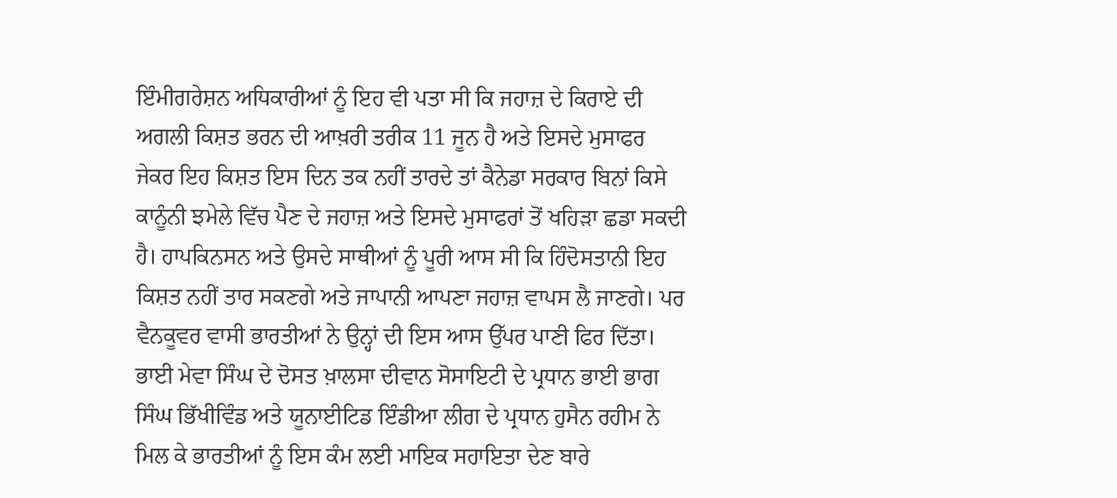ਇੰਮੀਗਰੇਸ਼ਨ ਅਧਿਕਾਰੀਆਂ ਨੂੰ ਇਹ ਵੀ ਪਤਾ ਸੀ ਕਿ ਜਹਾਜ਼ ਦੇ ਕਿਰਾਏ ਦੀ ਅਗਲੀ ਕਿਸ਼ਤ ਭਰਨ ਦੀ ਆਖ਼ਰੀ ਤਰੀਕ 11 ਜੂਨ ਹੈ ਅਤੇ ਇਸਦੇ ਮੁਸਾਫਰ ਜੇਕਰ ਇਹ ਕਿਸ਼ਤ ਇਸ ਦਿਨ ਤਕ ਨਹੀਂ ਤਾਰਦੇ ਤਾਂ ਕੈਨੇਡਾ ਸਰਕਾਰ ਬਿਨਾਂ ਕਿਸੇ ਕਾਨੂੰਨੀ ਝਮੇਲੇ ਵਿੱਚ ਪੈਣ ਦੇ ਜਹਾਜ਼ ਅਤੇ ਇਸਦੇ ਮੁਸਾਫਰਾਂ ਤੋਂ ਖਹਿੜਾ ਛਡਾ ਸਕਦੀ ਹੈ। ਹਾਪਕਿਨਸਨ ਅਤੇ ਉਸਦੇ ਸਾਥੀਆਂ ਨੂੰ ਪੂਰੀ ਆਸ ਸੀ ਕਿ ਹਿੰਦੋਸਤਾਨੀ ਇਹ ਕਿਸ਼ਤ ਨਹੀਂ ਤਾਰ ਸਕਣਗੇ ਅਤੇ ਜਾਪਾਨੀ ਆਪਣਾ ਜਹਾਜ਼ ਵਾਪਸ ਲੈ ਜਾਣਗੇ। ਪਰ ਵੈਨਕੂਵਰ ਵਾਸੀ ਭਾਰਤੀਆਂ ਨੇ ਉਨ੍ਹਾਂ ਦੀ ਇਸ ਆਸ ਉੱਪਰ ਪਾਣੀ ਫਿਰ ਦਿੱਤਾ।
ਭਾਈ ਮੇਵਾ ਸਿੰਘ ਦੇ ਦੋਸਤ ਖ਼ਾਲਸਾ ਦੀਵਾਨ ਸੋਸਾਇਟੀ ਦੇ ਪ੍ਰਧਾਨ ਭਾਈ ਭਾਗ ਸਿੰਘ ਭਿੱਖੀਵਿੰਡ ਅਤੇ ਯੂਨਾਈਟਿਡ ਇੰਡੀਆ ਲੀਗ ਦੇ ਪ੍ਰਧਾਨ ਹੁਸੈਨ ਰਹੀਮ ਨੇ ਮਿਲ ਕੇ ਭਾਰਤੀਆਂ ਨੂੰ ਇਸ ਕੰਮ ਲਈ ਮਾਇਕ ਸਹਾਇਤਾ ਦੇਣ ਬਾਰੇ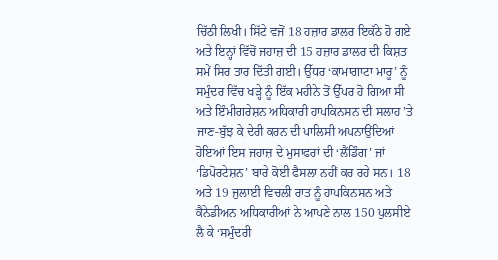ਚਿੱਠੀ ਲਿਖੀ। ਸਿੱਟੇ ਵਜੋਂ 18 ਹਜ਼ਾਰ ਡਾਲਰ ਇਕੱਠੇ ਹੋ ਗਏ ਅਤੇ ਇਨ੍ਹਾਂ ਵਿੱਚੋਂ ਜਹਾਜ਼ ਦੀ 15 ਹਜ਼ਾਰ ਡਾਲਰ ਦੀ ਕਿਸ਼ਤ ਸਮੇਂ ਸਿਰ ਤਾਰ ਦਿੱਤੀ ਗਈ। ਉੱਧਰ ‘ਕਾਮਾਗਾਟਾ ਮਾਰੂ’ ਨੂੰ ਸਮੁੰਦਰ ਵਿੱਚ ਖੜ੍ਹੇ ਨੂੰ ਇੱਕ ਮਹੀਨੇ ਤੋਂ ਉੱਪਰ ਹੋ ਗਿਆ ਸੀ ਅਤੇ ਇੰਮੀਗਰੇਸ਼ਨ ਅਧਿਕਾਰੀ ਹਾਪਕਿਨਸਨ ਦੀ ਸਲਾਹ ’ਤੇ ਜਾਣ-ਬੁੱਝ ਕੇ ਦੇਰੀ ਕਰਨ ਦੀ ਪਾਲਿਸੀ ਅਪਨਾਉਂਦਿਆਂ ਹੋਇਆਂ ਇਸ ਜਹਾਜ਼ ਦੇ ਮੁਸਾਫਰਾਂ ਦੀ ‘ਲੈਂਡਿੰਗ’ ਜਾਂ ‘ਡਿਪੋਰਟੇਸ਼ਨ’ ਬਾਰੇ ਕੋਈ ਫੈਸਲਾ ਨਹੀਂ ਕਰ ਰਹੇ ਸਨ। 18 ਅਤੇ 19 ਜੁਲਾਈ ਵਿਚਲੀ ਰਾਤ ਨੂੰ ਹਾਪਕਿਨਸਨ ਅਤੇ ਕੈਨੇਡੀਅਨ ਅਧਿਕਾਰੀਆਂ ਨੇ ਆਪਣੇ ਨਾਲ 150 ਪੁਲਸੀਏ ਲੈ ਕੇ ‘ਸਮੁੰਦਰੀ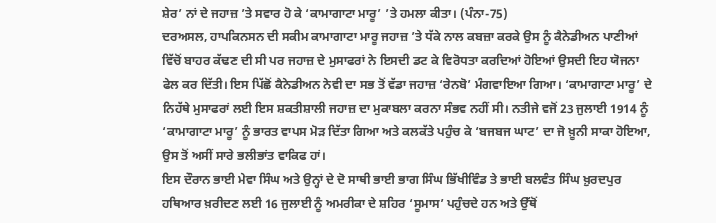ਸ਼ੇਰ’ ਨਾਂ ਦੇ ਜਹਾਜ਼ ’ਤੇ ਸਵਾਰ ਹੋ ਕੇ ‘ਕਾਮਾਗਾਟਾ ਮਾਰੂ’ ’ਤੇ ਹਮਲਾ ਕੀਤਾ। (ਪੰਨਾ-75)
ਦਰਅਸਲ, ਹਾਪਕਿਨਸਨ ਦੀ ਸਕੀਮ ਕਾਮਾਗਾਟਾ ਮਾਰੂ ਜਹਾਜ਼ ’ਤੇ ਧੱਕੇ ਨਾਲ ਕਬਜ਼ਾ ਕਰਕੇ ਉਸ ਨੂੰ ਕੈਨੇਡੀਅਨ ਪਾਣੀਆਂ ਵਿੱਚੋਂ ਬਾਹਰ ਕੱਢਣ ਦੀ ਸੀ ਪਰ ਜਹਾਜ਼ ਦੇ ਮੁਸਾਫਰਾਂ ਨੇ ਇਸਦੀ ਡਟ ਕੇ ਵਿਰੋਧਤਾ ਕਰਦਿਆਂ ਹੋਇਆਂ ਉਸਦੀ ਇਹ ਯੋਜਨਾ ਫੇਲ ਕਰ ਦਿੱਤੀ। ਇਸ ਪਿੱਛੋਂ ਕੈਨੇਡੀਅਨ ਨੇਵੀ ਦਾ ਸਭ ਤੋਂ ਵੱਡਾ ਜਹਾਜ਼ ‘ਰੇਨਬੋ’ ਮੰਗਵਾਇਆ ਗਿਆ। ‘ਕਾਮਾਗਾਟਾ ਮਾਰੂ’ ਦੇ ਨਿਹੱਥੇ ਮੁਸਾਫਰਾਂ ਲਈ ਇਸ ਸ਼ਕਤੀਸ਼ਾਲੀ ਜਹਾਜ਼ ਦਾ ਮੁਕਾਬਲਾ ਕਰਨਾ ਸੰਭਵ ਨਹੀਂ ਸੀ। ਨਤੀਜੇ ਵਜੋਂ 23 ਜੁਲਾਈ 1914 ਨੂੰ ‘ਕਾਮਾਗਾਟਾ ਮਾਰੂ’ ਨੂੰ ਭਾਰਤ ਵਾਪਸ ਮੋੜ ਦਿੱਤਾ ਗਿਆ ਅਤੇ ਕਲਕੱਤੇ ਪਹੁੰਚ ਕੇ ‘ਬਜਬਜ ਘਾਟ’ ਦਾ ਜੋ ਖ਼ੂਨੀ ਸਾਕਾ ਹੋਇਆ, ਉਸ ਤੋਂ ਅਸੀਂ ਸਾਰੇ ਭਲੀਭਾਂਤ ਵਾਕਿਫ ਹਾਂ।
ਇਸ ਦੌਰਾਨ ਭਾਈ ਮੇਵਾ ਸਿੰਘ ਅਤੇ ਉਨ੍ਹਾਂ ਦੇ ਦੋ ਸਾਥੀ ਭਾਈ ਭਾਗ ਸਿੰਘ ਭਿੱਖੀਵਿੰਡ ਤੇ ਭਾਈ ਬਲਵੰਤ ਸਿੰਘ ਖ਼ੁਰਦਪੁਰ ਹਥਿਆਰ ਖ਼ਰੀਦਣ ਲਈ 16 ਜੁਲਾਈ ਨੂੰ ਅਮਰੀਕਾ ਦੇ ਸ਼ਹਿਰ ‘ਸੂਮਾਸ’ ਪਹੁੰਚਦੇ ਹਨ ਅਤੇ ਉੱਥੋਂ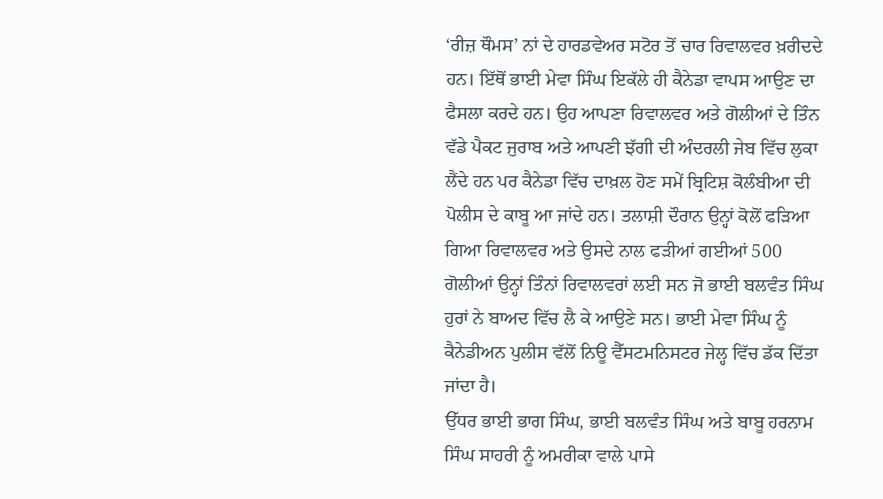‘ਰੀਜ਼ ਥੌਮਸ’ ਨਾਂ ਦੇ ਹਾਰਡਵੇਅਰ ਸਟੋਰ ਤੋਂ ਚਾਰ ਰਿਵਾਲਵਰ ਖ਼ਰੀਦਦੇ ਹਨ। ਇੱਥੋਂ ਭਾਈ ਮੇਵਾ ਸਿੰਘ ਇਕੱਲੇ ਹੀ ਕੈਨੇਡਾ ਵਾਪਸ ਆਉਣ ਦਾ ਫੈਸਲਾ ਕਰਦੇ ਹਨ। ਉਹ ਆਪਣਾ ਰਿਵਾਲਵਰ ਅਤੇ ਗੋਲੀਆਂ ਦੇ ਤਿੰਨ ਵੱਡੇ ਪੈਕਟ ਜੁਰਾਬ ਅਤੇ ਆਪਣੀ ਝੱਗੀ ਦੀ ਅੰਦਰਲੀ ਜੇਬ ਵਿੱਚ ਲੁਕਾ ਲੈਂਦੇ ਹਨ ਪਰ ਕੈਨੇਡਾ ਵਿੱਚ ਦਾਖ਼ਲ ਹੋਣ ਸਮੇਂ ਬ੍ਰਿਟਿਸ਼ ਕੋਲੰਬੀਆ ਦੀ ਪੋਲੀਸ ਦੇ ਕਾਬੂ ਆ ਜਾਂਦੇ ਹਨ। ਤਲਾਸ਼ੀ ਦੌਰਾਨ ਉਨ੍ਹਾਂ ਕੋਲੋਂ ਫੜਿਆ ਗਿਆ ਰਿਵਾਲਵਰ ਅਤੇ ਉਸਦੇ ਨਾਲ ਫੜੀਆਂ ਗਈਆਂ 500 ਗੋਲੀਆਂ ਉਨ੍ਹਾਂ ਤਿੰਨਾਂ ਰਿਵਾਲਵਰਾਂ ਲਈ ਸਨ ਜੋ ਭਾਈ ਬਲਵੰਤ ਸਿੰਘ ਹੁਰਾਂ ਨੇ ਬਾਅਦ ਵਿੱਚ ਲੈ ਕੇ ਆਉਣੇ ਸਨ। ਭਾਈ ਮੇਵਾ ਸਿੰਘ ਨੂੰ ਕੈਨੇਡੀਅਨ ਪੁਲੀਸ ਵੱਲੋਂ ਨਿਊ ਵੈੱਸਟਮਨਿਸਟਰ ਜੇਲ੍ਹ ਵਿੱਚ ਡੱਕ ਦਿੱਤਾ ਜਾਂਦਾ ਹੈ।
ਉੱਧਰ ਭਾਈ ਭਾਗ ਸਿੰਘ, ਭਾਈ ਬਲਵੰਤ ਸਿੰਘ ਅਤੇ ਬਾਬੂ ਹਰਨਾਮ ਸਿੰਘ ਸਾਹਰੀ ਨੂੰ ਅਮਰੀਕਾ ਵਾਲੇ ਪਾਸੇ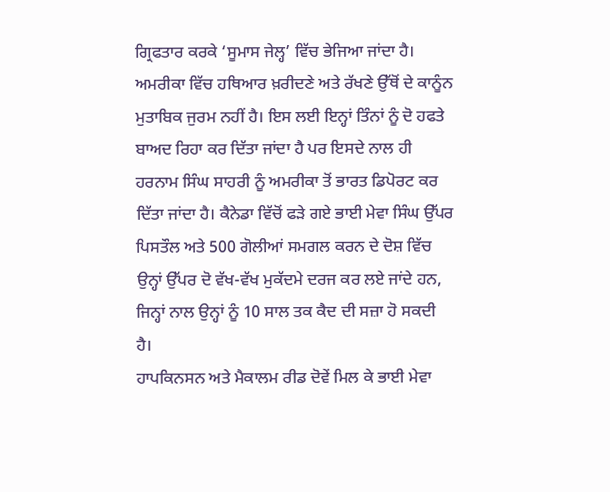ਗ੍ਰਿਫਤਾਰ ਕਰਕੇ ‘ਸੂਮਾਸ ਜੇਲ੍ਹ’ ਵਿੱਚ ਭੇਜਿਆ ਜਾਂਦਾ ਹੈ। ਅਮਰੀਕਾ ਵਿੱਚ ਹਥਿਆਰ ਖ਼ਰੀਦਣੇ ਅਤੇ ਰੱਖਣੇ ਉੱਥੋਂ ਦੇ ਕਾਨੂੰਨ ਮੁਤਾਬਿਕ ਜੁਰਮ ਨਹੀਂ ਹੈ। ਇਸ ਲਈ ਇਨ੍ਹਾਂ ਤਿੰਨਾਂ ਨੂੰ ਦੋ ਹਫਤੇ ਬਾਅਦ ਰਿਹਾ ਕਰ ਦਿੱਤਾ ਜਾਂਦਾ ਹੈ ਪਰ ਇਸਦੇ ਨਾਲ ਹੀ ਹਰਨਾਮ ਸਿੰਘ ਸਾਹਰੀ ਨੂੰ ਅਮਰੀਕਾ ਤੋਂ ਭਾਰਤ ਡਿਪੋਰਟ ਕਰ ਦਿੱਤਾ ਜਾਂਦਾ ਹੈ। ਕੈਨੇਡਾ ਵਿੱਚੋਂ ਫੜੇ ਗਏ ਭਾਈ ਮੇਵਾ ਸਿੰਘ ਉੱਪਰ ਪਿਸਤੌਲ ਅਤੇ 500 ਗੋਲੀਆਂ ਸਮਗਲ ਕਰਨ ਦੇ ਦੋਸ਼ ਵਿੱਚ ਉਨ੍ਹਾਂ ਉੱਪਰ ਦੋ ਵੱਖ-ਵੱਖ ਮੁਕੱਦਮੇ ਦਰਜ ਕਰ ਲਏ ਜਾਂਦੇ ਹਨ, ਜਿਨ੍ਹਾਂ ਨਾਲ ਉਨ੍ਹਾਂ ਨੂੰ 10 ਸਾਲ ਤਕ ਕੈਦ ਦੀ ਸਜ਼ਾ ਹੋ ਸਕਦੀ ਹੈ।
ਹਾਪਕਿਨਸਨ ਅਤੇ ਮੈਕਾਲਮ ਰੀਡ ਦੋਵੇਂ ਮਿਲ ਕੇ ਭਾਈ ਮੇਵਾ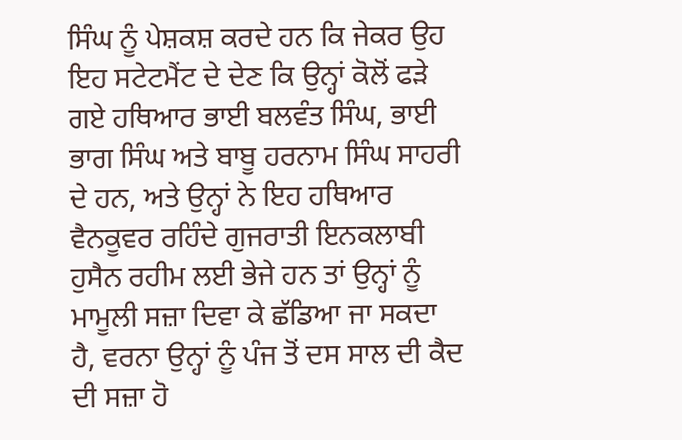ਸਿੰਘ ਨੂੰ ਪੇਸ਼ਕਸ਼ ਕਰਦੇ ਹਨ ਕਿ ਜੇਕਰ ਉਹ ਇਹ ਸਟੇਟਮੈਂਟ ਦੇ ਦੇਣ ਕਿ ਉਨ੍ਹਾਂ ਕੋਲੋਂ ਫੜੇ ਗਏ ਹਥਿਆਰ ਭਾਈ ਬਲਵੰਤ ਸਿੰਘ, ਭਾਈ ਭਾਗ ਸਿੰਘ ਅਤੇ ਬਾਬੂ ਹਰਨਾਮ ਸਿੰਘ ਸਾਹਰੀ ਦੇ ਹਨ, ਅਤੇ ਉਨ੍ਹਾਂ ਨੇ ਇਹ ਹਥਿਆਰ ਵੈਨਕੂਵਰ ਰਹਿੰਦੇ ਗੁਜਰਾਤੀ ਇਨਕਲਾਬੀ ਹੁਸੈਨ ਰਹੀਮ ਲਈ ਭੇਜੇ ਹਨ ਤਾਂ ਉਨ੍ਹਾਂ ਨੂੰ ਮਾਮੂਲੀ ਸਜ਼ਾ ਦਿਵਾ ਕੇ ਛੱਡਿਆ ਜਾ ਸਕਦਾ ਹੈ, ਵਰਨਾ ਉਨ੍ਹਾਂ ਨੂੰ ਪੰਜ ਤੋਂ ਦਸ ਸਾਲ ਦੀ ਕੈਦ ਦੀ ਸਜ਼ਾ ਹੋ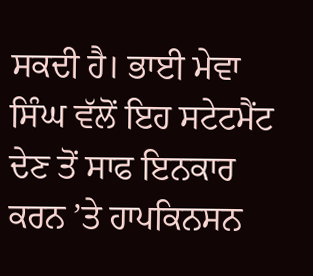ਸਕਦੀ ਹੈ। ਭਾਈ ਮੇਵਾ ਸਿੰਘ ਵੱਲੋਂ ਇਹ ਸਟੇਟਮੈਂਟ ਦੇਣ ਤੋਂ ਸਾਫ ਇਨਕਾਰ ਕਰਨ ’ਤੇ ਹਾਪਕਿਨਸਨ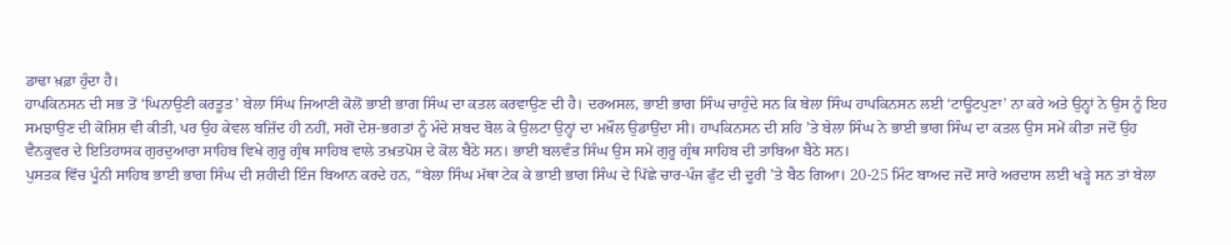ਡਾਢਾ ਖ਼ਫ਼ਾ ਹੁੰਦਾ ਹੈ।
ਹਾਪਕਿਨਸਨ ਦੀ ਸਭ ਤੋਂ ‘ਘਿਨਾਉਣੀ ਕਰਤੂਤ’ ਬੇਲਾ ਸਿੰਘ ਜਿਆਣੀ ਕੋਲੋਂ ਭਾਈ ਭਾਗ ਸਿੰਘ ਦਾ ਕਤਲ ਕਰਵਾਉਣ ਦੀ ਹੈ। ਦਰਅਸਲ, ਭਾਈ ਭਾਗ ਸਿੰਘ ਚਾਹੁੰਦੇ ਸਨ ਕਿ ਬੇਲਾ ਸਿੰਘ ਹਾਪਕਿਨਸਨ ਲਈ ‘ਟਾਊਟਪੁਣਾ’ ਨਾ ਕਰੇ ਅਤੇ ਉਨ੍ਹਾਂ ਨੇ ਉਸ ਨੂੰ ਇਹ ਸਮਝਾਉਣ ਦੀ ਕੋਸ਼ਿਸ਼ ਵੀ ਕੀਤੀ, ਪਰ ਉਹ ਕੇਵਲ ਬਜ਼ਿੱਦ ਹੀ ਨਹੀਂ, ਸਗੋਂ ਦੇਸ਼-ਭਗਤਾਂ ਨੂੰ ਮੰਦੇ ਸ਼ਬਦ ਬੋਲ ਕੇ ਉਲਟਾ ਉਨ੍ਹਾਂ ਦਾ ਮਖ਼ੌਲ ਉਡਾਉਂਦਾ ਸੀ। ਹਾਪਕਿਨਸਨ ਦੀ ਸ਼ਹਿ ’ਤੇ ਬੇਲਾ ਸਿੰਘ ਨੇ ਭਾਈ ਭਾਗ ਸਿੰਘ ਦਾ ਕਤਲ ਉਸ ਸਮੇਂ ਕੀਤਾ ਜਦੋਂ ਉਹ ਵੈਨਕੂਵਰ ਦੇ ਇਤਿਹਾਸਕ ਗੁਰਦੁਆਰਾ ਸਾਹਿਬ ਵਿਖੇ ਗੁਰੂ ਗ੍ਰੰਥ ਸਾਹਿਬ ਵਾਲੇ ਤਖ਼ਤਪੋਸ਼ ਦੇ ਕੋਲ ਬੈਠੇ ਸਨ। ਭਾਈ ਬਲਵੰਤ ਸਿੰਘ ਉਸ ਸਮੇਂ ਗੁਰੂ ਗ੍ਰੰਥ ਸਾਹਿਬ ਦੀ ਤਾਬਿਆ ਬੈਠੇ ਸਨ।
ਪੁਸਤਕ ਵਿੱਚ ਪੂੰਨੀ ਸਾਹਿਬ ਭਾਈ ਭਾਗ ਸਿੰਘ ਦੀ ਸ਼ਹੀਦੀ ਇੰਜ ਬਿਆਨ ਕਰਦੇ ਹਨ, “ਬੇਲਾ ਸਿੰਘ ਮੱਥਾ ਟੇਕ ਕੇ ਭਾਈ ਭਾਗ ਸਿੰਘ ਦੇ ਪਿੱਛੇ ਚਾਰ-ਪੰਜ ਫੁੱਟ ਦੀ ਦੂਰੀ ’ਤੇ ਬੈਠ ਗਿਆ। 20-25 ਮਿੰਟ ਬਾਅਦ ਜਦੋਂ ਸਾਰੇ ਅਰਦਾਸ ਲਈ ਖੜ੍ਹੇ ਸਨ ਤਾਂ ਬੇਲਾ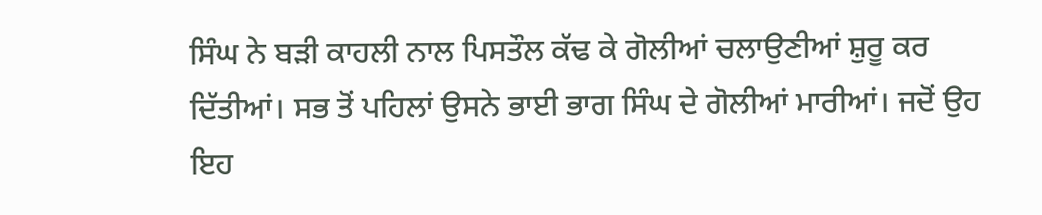ਸਿੰਘ ਨੇ ਬੜੀ ਕਾਹਲੀ ਨਾਲ ਪਿਸਤੌਲ ਕੱਢ ਕੇ ਗੋਲੀਆਂ ਚਲਾਉਣੀਆਂ ਸ਼ੁਰੂ ਕਰ ਦਿੱਤੀਆਂ। ਸਭ ਤੋਂ ਪਹਿਲਾਂ ਉਸਨੇ ਭਾਈ ਭਾਗ ਸਿੰਘ ਦੇ ਗੋਲੀਆਂ ਮਾਰੀਆਂ। ਜਦੋਂ ਉਹ ਇਹ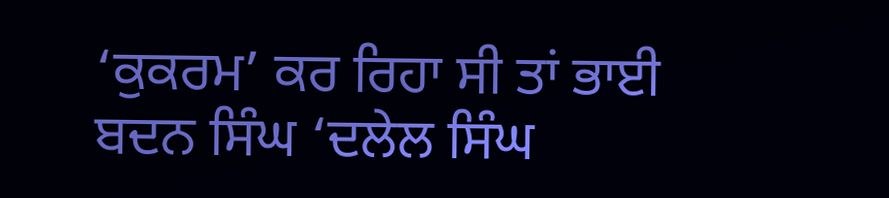‘ਕੁਕਰਮ’ ਕਰ ਰਿਹਾ ਸੀ ਤਾਂ ਭਾਈ ਬਦਨ ਸਿੰਘ ‘ਦਲੇਲ ਸਿੰਘ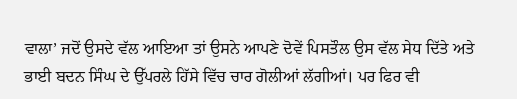ਵਾਲਾ’ ਜਦੋਂ ਉਸਦੇ ਵੱਲ ਆਇਆ ਤਾਂ ਉਸਨੇ ਆਪਣੇ ਦੋਵੇਂ ਪਿਸਤੌਲ ਉਸ ਵੱਲ ਸੇਧ ਦਿੱਤੇ ਅਤੇ ਭਾਈ ਬਦਨ ਸਿੰਘ ਦੇ ਉੱਪਰਲੇ ਹਿੱਸੇ ਵਿੱਚ ਚਾਰ ਗੋਲੀਆਂ ਲੱਗੀਆਂ। ਪਰ ਫਿਰ ਵੀ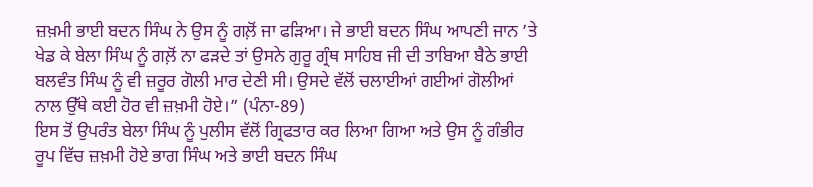ਜ਼ਖ਼ਮੀ ਭਾਈ ਬਦਨ ਸਿੰਘ ਨੇ ਉਸ ਨੂੰ ਗਲ਼ੋਂ ਜਾ ਫੜਿਆ। ਜੇ ਭਾਈ ਬਦਨ ਸਿੰਘ ਆਪਣੀ ਜਾਨ ’ਤੇ ਖੇਡ ਕੇ ਬੇਲਾ ਸਿੰਘ ਨੂੰ ਗਲ਼ੋਂ ਨਾ ਫੜਦੇ ਤਾਂ ਉਸਨੇ ਗੁਰੂ ਗ੍ਰੰਥ ਸਾਹਿਬ ਜੀ ਦੀ ਤਾਬਿਆ ਬੈਠੇ ਭਾਈ ਬਲਵੰਤ ਸਿੰਘ ਨੂੰ ਵੀ ਜ਼ਰੂਰ ਗੋਲੀ ਮਾਰ ਦੇਣੀ ਸੀ। ਉਸਦੇ ਵੱਲੋਂ ਚਲਾਈਆਂ ਗਈਆਂ ਗੋਲੀਆਂ ਨਾਲ ਉੱਥੇ ਕਈ ਹੋਰ ਵੀ ਜ਼ਖ਼ਮੀ ਹੋਏ।” (ਪੰਨਾ-89)
ਇਸ ਤੋਂ ਉਪਰੰਤ ਬੇਲਾ ਸਿੰਘ ਨੂੰ ਪੁਲੀਸ ਵੱਲੋਂ ਗ੍ਰਿਫਤਾਰ ਕਰ ਲਿਆ ਗਿਆ ਅਤੇ ਉਸ ਨੂੰ ਗੰਭੀਰ ਰੂਪ ਵਿੱਚ ਜ਼ਖ਼ਮੀ ਹੋਏ ਭਾਗ ਸਿੰਘ ਅਤੇ ਭਾਈ ਬਦਨ ਸਿੰਘ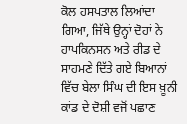ਕੋਲ ਹਸਪਤਾਲ ਲਿਆਂਦਾ ਗਿਆ, ਜਿੱਥੇ ਉਨ੍ਹਾਂ ਦੋਹਾਂ ਨੇ ਹਾਪਕਿਨਸਨ ਅਤੇ ਰੀਡ ਦੇ ਸਾਹਮਣੇ ਦਿੱਤੇ ਗਏ ਬਿਆਨਾਂ ਵਿੱਚ ਬੇਲਾ ਸਿੰਘ ਦੀ ਇਸ ਖ਼ੂਨੀ ਕਾਂਡ ਦੇ ਦੋਸ਼ੀ ਵਜੋਂ ਪਛਾਣ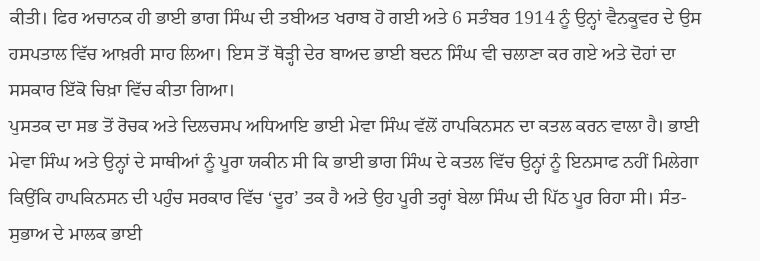ਕੀਤੀ। ਫਿਰ ਅਚਾਨਕ ਹੀ ਭਾਈ ਭਾਗ ਸਿੰਘ ਦੀ ਤਬੀਅਤ ਖਰਾਬ ਹੋ ਗਈ ਅਤੇ 6 ਸਤੰਬਰ 1914 ਨੂੰ ਉਨ੍ਹਾਂ ਵੈਨਕੂਵਰ ਦੇ ਉਸ ਹਸਪਤਾਲ ਵਿੱਚ ਆਖ਼ਰੀ ਸਾਹ ਲਿਆ। ਇਸ ਤੋਂ ਥੋੜ੍ਹੀ ਦੇਰ ਬਾਅਦ ਭਾਈ ਬਦਨ ਸਿੰਘ ਵੀ ਚਲਾਣਾ ਕਰ ਗਏ ਅਤੇ ਦੋਹਾਂ ਦਾ ਸਸਕਾਰ ਇੱਕੋ ਚਿਖ਼ਾ ਵਿੱਚ ਕੀਤਾ ਗਿਆ।
ਪੁਸਤਕ ਦਾ ਸਭ ਤੋਂ ਰੋਚਕ ਅਤੇ ਦਿਲਚਸਪ ਅਧਿਆਇ ਭਾਈ ਮੇਵਾ ਸਿੰਘ ਵੱਲੋਂ ਹਾਪਕਿਨਸਨ ਦਾ ਕਤਲ ਕਰਨ ਵਾਲਾ ਹੈ। ਭਾਈ ਮੇਵਾ ਸਿੰਘ ਅਤੇ ਉਨ੍ਹਾਂ ਦੇ ਸਾਥੀਆਂ ਨੂੰ ਪੂਰਾ ਯਕੀਨ ਸੀ ਕਿ ਭਾਈ ਭਾਗ ਸਿੰਘ ਦੇ ਕਤਲ ਵਿੱਚ ਉਨ੍ਹਾਂ ਨੂੰ ਇਨਸਾਫ ਨਹੀਂ ਮਿਲੇਗਾ ਕਿਉਂਕਿ ਹਾਪਕਿਨਸਨ ਦੀ ਪਹੁੰਚ ਸਰਕਾਰ ਵਿੱਚ ‘ਦੂਰ’ ਤਕ ਹੈ ਅਤੇ ਉਹ ਪੂਰੀ ਤਰ੍ਹਾਂ ਬੇਲਾ ਸਿੰਘ ਦੀ ਪਿੱਠ ਪੂਰ ਰਿਹਾ ਸੀ। ਸੰਤ-ਸੁਭਾਅ ਦੇ ਮਾਲਕ ਭਾਈ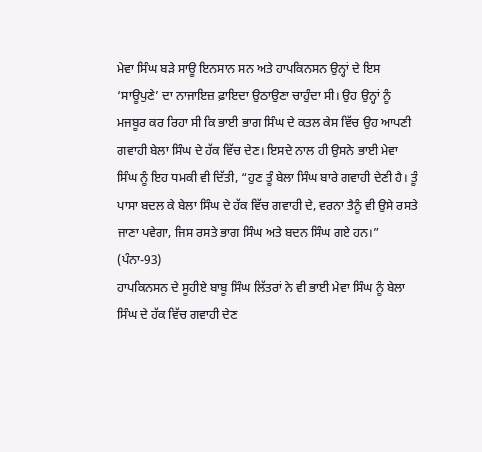ਮੇਵਾ ਸਿੰਘ ਬੜੇ ਸਾਊ ਇਨਸਾਨ ਸਨ ਅਤੇ ਹਾਪਕਿਨਸਨ ਉਨ੍ਹਾਂ ਦੇ ਇਸ ‘ਸਾਊਪੁਣੇ’ ਦਾ ਨਾਜਾਇਜ਼ ਫ਼ਾਇਦਾ ਉਠਾਉਣਾ ਚਾਹੁੰਦਾ ਸੀ। ਉਹ ਉਨ੍ਹਾਂ ਨੂੰ ਮਜਬੂਰ ਕਰ ਰਿਹਾ ਸੀ ਕਿ ਭਾਈ ਭਾਗ ਸਿੰਘ ਦੇ ਕਤਲ ਕੇਸ ਵਿੱਚ ਉਹ ਆਪਣੀ ਗਵਾਹੀ ਬੇਲਾ ਸਿੰਘ ਦੇ ਹੱਕ ਵਿੱਚ ਦੇਣ। ਇਸਦੇ ਨਾਲ ਹੀ ਉਸਨੇ ਭਾਈ ਮੇਵਾ ਸਿੰਘ ਨੂੰ ਇਹ ਧਮਕੀ ਵੀ ਦਿੱਤੀ, “ਹੁਣ ਤੂੰ ਬੇਲਾ ਸਿੰਘ ਬਾਰੇ ਗਵਾਹੀ ਦੇਣੀ ਹੈ। ਤੂੰ ਪਾਸਾ ਬਦਲ ਕੇ ਬੇਲਾ ਸਿੰਘ ਦੇ ਹੱਕ ਵਿੱਚ ਗਵਾਹੀ ਦੇ, ਵਰਨਾ ਤੈਨੂੰ ਵੀ ਉਸੇ ਰਸਤੇ ਜਾਣਾ ਪਵੇਗਾ, ਜਿਸ ਰਸਤੇ ਭਾਗ ਸਿੰਘ ਅਤੇ ਬਦਨ ਸਿੰਘ ਗਏ ਹਨ।” (ਪੰਨਾ-93)
ਹਾਪਕਿਨਸਨ ਦੇ ਸੂਹੀਏ ਬਾਬੂ ਸਿੰਘ ਲਿੱਤਰਾਂ ਨੇ ਵੀ ਭਾਈ ਮੇਵਾ ਸਿੰਘ ਨੂੰ ਬੇਲਾ ਸਿੰਘ ਦੇ ਹੱਕ ਵਿੱਚ ਗਵਾਹੀ ਦੇਣ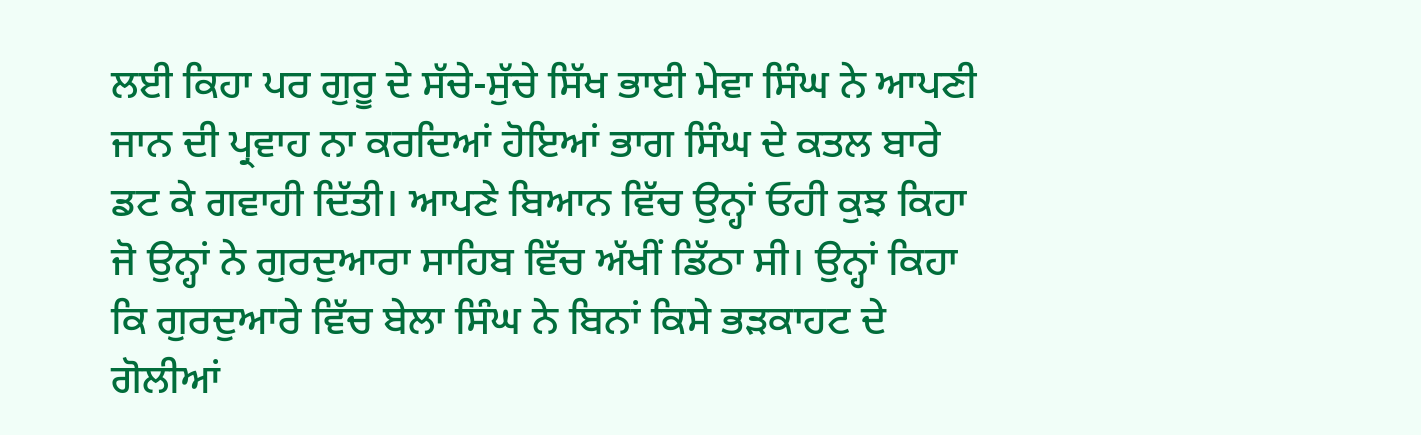ਲਈ ਕਿਹਾ ਪਰ ਗੁਰੂ ਦੇ ਸੱਚੇ-ਸੁੱਚੇ ਸਿੱਖ ਭਾਈ ਮੇਵਾ ਸਿੰਘ ਨੇ ਆਪਣੀ ਜਾਨ ਦੀ ਪ੍ਰਵਾਹ ਨਾ ਕਰਦਿਆਂ ਹੋਇਆਂ ਭਾਗ ਸਿੰਘ ਦੇ ਕਤਲ ਬਾਰੇ ਡਟ ਕੇ ਗਵਾਹੀ ਦਿੱਤੀ। ਆਪਣੇ ਬਿਆਨ ਵਿੱਚ ਉਨ੍ਹਾਂ ਓਹੀ ਕੁਝ ਕਿਹਾ ਜੋ ਉਨ੍ਹਾਂ ਨੇ ਗੁਰਦੁਆਰਾ ਸਾਹਿਬ ਵਿੱਚ ਅੱਖੀਂ ਡਿੱਠਾ ਸੀ। ਉਨ੍ਹਾਂ ਕਿਹਾ ਕਿ ਗੁਰਦੁਆਰੇ ਵਿੱਚ ਬੇਲਾ ਸਿੰਘ ਨੇ ਬਿਨਾਂ ਕਿਸੇ ਭੜਕਾਹਟ ਦੇ ਗੋਲੀਆਂ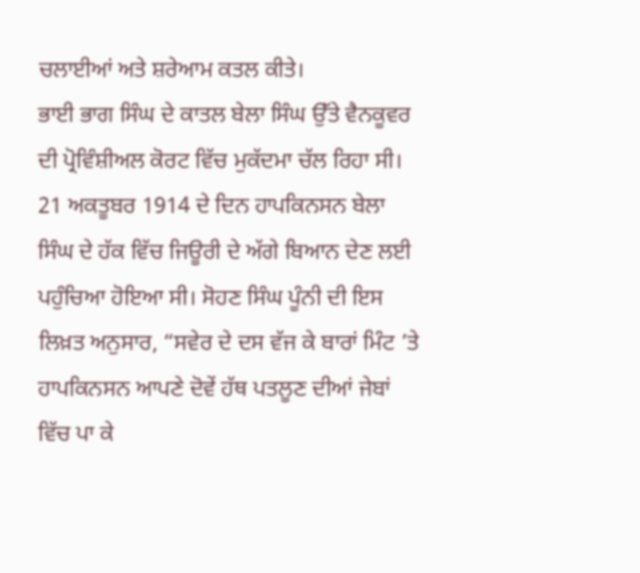ਚਲਾਈਆਂ ਅਤੇ ਸ਼ਰੇਆਮ ਕਤਲ ਕੀਤੇ।
ਭਾਈ ਭਾਗ ਸਿੰਘ ਦੇ ਕਾਤਲ ਬੇਲਾ ਸਿੰਘ ਉੱਤੇ ਵੈਨਕੂਵਰ ਦੀ ਪ੍ਰੋਵਿੰਸ਼ੀਅਲ ਕੋਰਟ ਵਿੱਚ ਮੁਕੱਦਮਾ ਚੱਲ ਰਿਹਾ ਸੀ। 21 ਅਕਤੂਬਰ 1914 ਦੇ ਦਿਨ ਹਾਪਕਿਨਸਨ ਬੇਲਾ ਸਿੰਘ ਦੇ ਹੱਕ ਵਿੱਚ ਜਿਊਰੀ ਦੇ ਅੱਗੇ ਬਿਆਨ ਦੇਣ ਲਈ ਪਹੁੰਚਿਆ ਹੋਇਆ ਸੀ। ਸੋਹਣ ਸਿੰਘ ਪੂੰਨੀ ਦੀ ਇਸ ਲਿਖ਼ਤ ਅਨੁਸਾਰ, “ਸਵੇਰ ਦੇ ਦਸ ਵੱਜ ਕੇ ਬਾਰਾਂ ਮਿੰਟ ’ਤੇ ਹਾਪਕਿਨਸਨ ਆਪਣੇ ਦੋਵੇਂ ਹੱਥ ਪਤਲੂਣ ਦੀਆਂ ਜੇਬਾਂ ਵਿੱਚ ਪਾ ਕੇ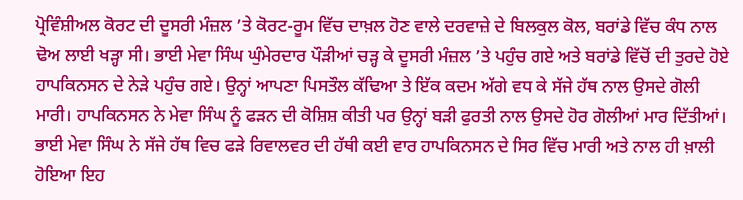ਪ੍ਰੋਵਿੰਸ਼ੀਅਲ ਕੋਰਟ ਦੀ ਦੂਸਰੀ ਮੰਜ਼ਲ ’ਤੇ ਕੋਰਟ-ਰੂਮ ਵਿੱਚ ਦਾਖ਼ਲ ਹੋਣ ਵਾਲੇ ਦਰਵਾਜ਼ੇ ਦੇ ਬਿਲਕੁਲ ਕੋਲ, ਬਰਾਂਡੇ ਵਿੱਚ ਕੰਧ ਨਾਲ ਢੋਅ ਲਾਈ ਖੜ੍ਹਾ ਸੀ। ਭਾਈ ਮੇਵਾ ਸਿੰਘ ਘੁੰਮੇਰਦਾਰ ਪੌੜੀਆਂ ਚੜ੍ਹ ਕੇ ਦੂਸਰੀ ਮੰਜ਼ਲ ’ਤੇ ਪਹੁੰਚ ਗਏ ਅਤੇ ਬਰਾਂਡੇ ਵਿੱਚੋਂ ਦੀ ਤੁਰਦੇ ਹੋਏ ਹਾਪਕਿਨਸਨ ਦੇ ਨੇੜੇ ਪਹੁੰਚ ਗਏ। ਉਨ੍ਹਾਂ ਆਪਣਾ ਪਿਸਤੌਲ ਕੱਢਿਆ ਤੇ ਇੱਕ ਕਦਮ ਅੱਗੇ ਵਧ ਕੇ ਸੱਜੇ ਹੱਥ ਨਾਲ ਉਸਦੇ ਗੋਲੀ ਮਾਰੀ। ਹਾਪਕਿਨਸਨ ਨੇ ਮੇਵਾ ਸਿੰਘ ਨੂੰ ਫੜਨ ਦੀ ਕੋਸ਼ਿਸ਼ ਕੀਤੀ ਪਰ ਉਨ੍ਹਾਂ ਬੜੀ ਫੁਰਤੀ ਨਾਲ ਉਸਦੇ ਹੋਰ ਗੋਲੀਆਂ ਮਾਰ ਦਿੱਤੀਆਂ। ਭਾਈ ਮੇਵਾ ਸਿੰਘ ਨੇ ਸੱਜੇ ਹੱਥ ਵਿਚ ਫੜੇ ਰਿਵਾਲਵਰ ਦੀ ਹੱਥੀ ਕਈ ਵਾਰ ਹਾਪਕਿਨਸਨ ਦੇ ਸਿਰ ਵਿੱਚ ਮਾਰੀ ਅਤੇ ਨਾਲ ਹੀ ਖ਼ਾਲੀ ਹੋਇਆ ਇਹ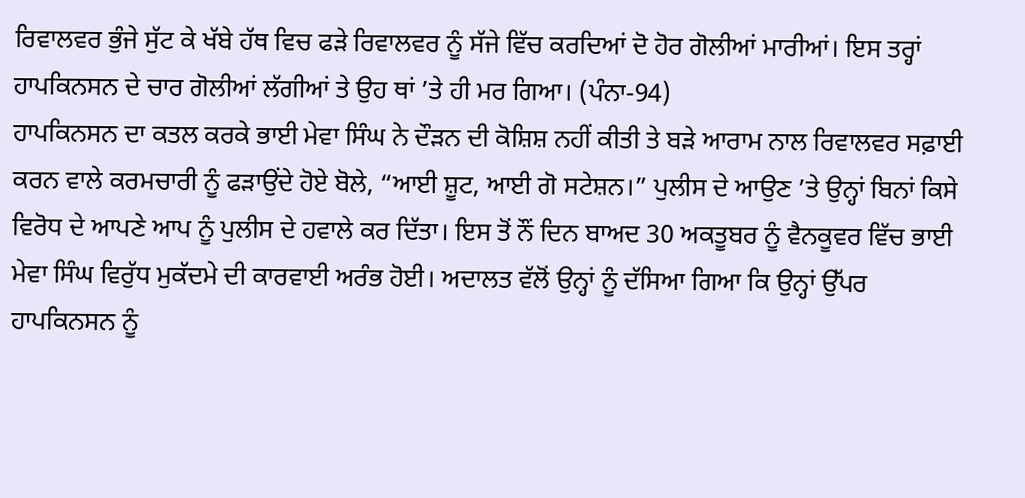ਰਿਵਾਲਵਰ ਭੁੰਜੇ ਸੁੱਟ ਕੇ ਖੱਬੇ ਹੱਥ ਵਿਚ ਫੜੇ ਰਿਵਾਲਵਰ ਨੂੰ ਸੱਜੇ ਵਿੱਚ ਕਰਦਿਆਂ ਦੋ ਹੋਰ ਗੋਲੀਆਂ ਮਾਰੀਆਂ। ਇਸ ਤਰ੍ਹਾਂ ਹਾਪਕਿਨਸਨ ਦੇ ਚਾਰ ਗੋਲੀਆਂ ਲੱਗੀਆਂ ਤੇ ਉਹ ਥਾਂ ’ਤੇ ਹੀ ਮਰ ਗਿਆ। (ਪੰਨਾ-94)
ਹਾਪਕਿਨਸਨ ਦਾ ਕਤਲ ਕਰਕੇ ਭਾਈ ਮੇਵਾ ਸਿੰਘ ਨੇ ਦੌੜਨ ਦੀ ਕੋਸ਼ਿਸ਼ ਨਹੀਂ ਕੀਤੀ ਤੇ ਬੜੇ ਆਰਾਮ ਨਾਲ ਰਿਵਾਲਵਰ ਸਫ਼ਾਈ ਕਰਨ ਵਾਲੇ ਕਰਮਚਾਰੀ ਨੂੰ ਫੜਾਉਂਦੇ ਹੋਏ ਬੋਲੇ, “ਆਈ ਸ਼ੂਟ, ਆਈ ਗੋ ਸਟੇਸ਼ਨ।” ਪੁਲੀਸ ਦੇ ਆਉਣ ’ਤੇ ਉਨ੍ਹਾਂ ਬਿਨਾਂ ਕਿਸੇ ਵਿਰੋਧ ਦੇ ਆਪਣੇ ਆਪ ਨੂੰ ਪੁਲੀਸ ਦੇ ਹਵਾਲੇ ਕਰ ਦਿੱਤਾ। ਇਸ ਤੋਂ ਨੌਂ ਦਿਨ ਬਾਅਦ 30 ਅਕਤੂਬਰ ਨੂੰ ਵੈਨਕੂਵਰ ਵਿੱਚ ਭਾਈ ਮੇਵਾ ਸਿੰਘ ਵਿਰੁੱਧ ਮੁਕੱਦਮੇ ਦੀ ਕਾਰਵਾਈ ਅਰੰਭ ਹੋਈ। ਅਦਾਲਤ ਵੱਲੋਂ ਉਨ੍ਹਾਂ ਨੂੰ ਦੱਸਿਆ ਗਿਆ ਕਿ ਉਨ੍ਹਾਂ ਉੱਪਰ ਹਾਪਕਿਨਸਨ ਨੂੰ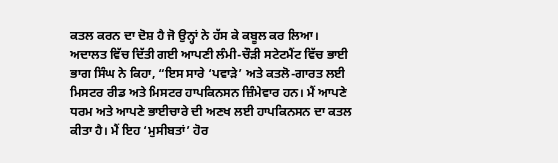ਕਤਲ ਕਰਨ ਦਾ ਦੋਸ਼ ਹੈ ਜੋ ਉਨ੍ਹਾਂ ਨੇ ਹੱਸ ਕੇ ਕਬੂਲ ਕਰ ਲਿਆ। ਅਦਾਲਤ ਵਿੱਚ ਦਿੱਤੀ ਗਈ ਆਪਣੀ ਲੰਮੀ-ਚੌੜੀ ਸਟੇਟਮੈਂਟ ਵਿੱਚ ਭਾਈ ਭਾਗ ਸਿੰਘ ਨੇ ਕਿਹਾ, “ਇਸ ਸਾਰੇ ‘ਪਵਾੜੇ’ ਅਤੇ ਕਤਲੋ-ਗਾਰਤ ਲਈ ਮਿਸਟਰ ਰੀਡ ਅਤੇ ਮਿਸਟਰ ਹਾਪਕਿਨਸਨ ਜ਼ਿੰਮੇਵਾਰ ਹਨ। ਮੈਂ ਆਪਣੇ ਧਰਮ ਅਤੇ ਆਪਣੇ ਭਾਈਚਾਰੇ ਦੀ ਅਣਖ ਲਈ ਹਾਪਕਿਨਸਨ ਦਾ ਕਤਲ ਕੀਤਾ ਹੈ। ਮੈਂ ਇਹ ‘ਮੁਸੀਬਤਾਂ’ ਹੋਰ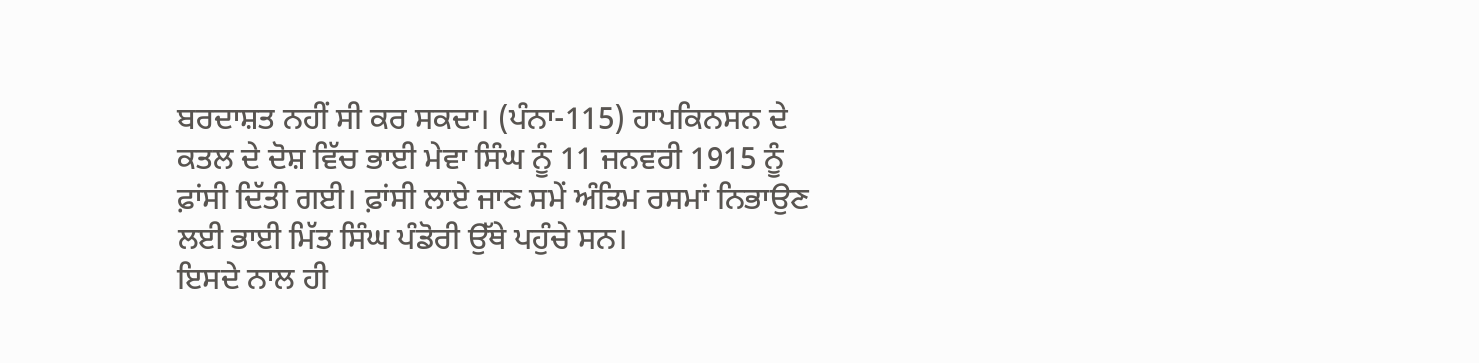ਬਰਦਾਸ਼ਤ ਨਹੀਂ ਸੀ ਕਰ ਸਕਦਾ। (ਪੰਨਾ-115) ਹਾਪਕਿਨਸਨ ਦੇ ਕਤਲ ਦੇ ਦੋਸ਼ ਵਿੱਚ ਭਾਈ ਮੇਵਾ ਸਿੰਘ ਨੂੰ 11 ਜਨਵਰੀ 1915 ਨੂੰ ਫ਼ਾਂਸੀ ਦਿੱਤੀ ਗਈ। ਫ਼ਾਂਸੀ ਲਾਏ ਜਾਣ ਸਮੇਂ ਅੰਤਿਮ ਰਸਮਾਂ ਨਿਭਾਉਣ ਲਈ ਭਾਈ ਮਿੱਤ ਸਿੰਘ ਪੰਡੋਰੀ ਉੱਥੇ ਪਹੁੰਚੇ ਸਨ।
ਇਸਦੇ ਨਾਲ ਹੀ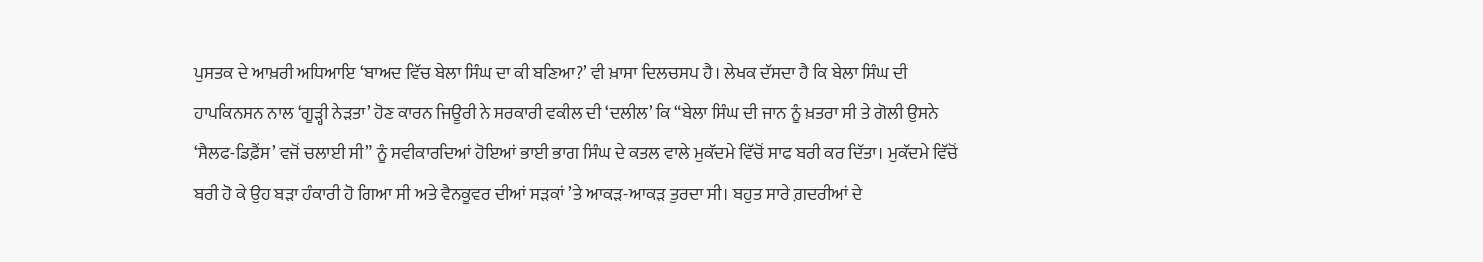ਪੁਸਤਕ ਦੇ ਆਖ਼ਰੀ ਅਧਿਆਇ ‘ਬਾਅਦ ਵਿੱਚ ਬੇਲਾ ਸਿੰਘ ਦਾ ਕੀ ਬਣਿਆ?’ ਵੀ ਖ਼ਾਸਾ ਦਿਲਚਸਪ ਹੈ। ਲੇਖਕ ਦੱਸਦਾ ਹੈ ਕਿ ਬੇਲਾ ਸਿੰਘ ਦੀ ਹਾਪਕਿਨਸਨ ਨਾਲ ‘ਗੂੜ੍ਹੀ ਨੇੜਤਾ’ ਹੋਣ ਕਾਰਨ ਜਿਊਰੀ ਨੇ ਸਰਕਾਰੀ ਵਕੀਲ ਦੀ ‘ਦਲੀਲ’ ਕਿ “ਬੇਲਾ ਸਿੰਘ ਦੀ ਜਾਨ ਨੂੰ ਖ਼ਤਰਾ ਸੀ ਤੇ ਗੋਲੀ ਉਸਨੇ ‘ਸੈਲਫ-ਡਿਫ਼ੈਂਸ’ ਵਜੋਂ ਚਲਾਈ ਸੀ” ਨੂੰ ਸਵੀਕਾਰਦਿਆਂ ਹੋਇਆਂ ਭਾਈ ਭਾਗ ਸਿੰਘ ਦੇ ਕਤਲ ਵਾਲੇ ਮੁਕੱਦਮੇ ਵਿੱਚੋਂ ਸਾਫ ਬਰੀ ਕਰ ਦਿੱਤਾ। ਮੁਕੱਦਮੇ ਵਿੱਚੋਂ ਬਰੀ ਹੋ ਕੇ ਉਹ ਬੜਾ ਹੰਕਾਰੀ ਹੋ ਗਿਆ ਸੀ ਅਤੇ ਵੈਨਕੂਵਰ ਦੀਆਂ ਸੜਕਾਂ ’ਤੇ ਆਕੜ-ਆਕੜ ਤੁਰਦਾ ਸੀ। ਬਹੁਤ ਸਾਰੇ ਗ਼ਦਰੀਆਂ ਦੇ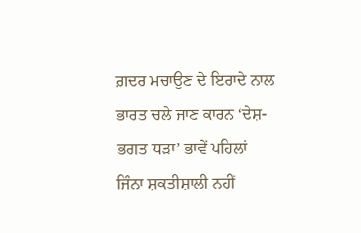ਗ਼ਦਰ ਮਚਾਉਣ ਦੇ ਇਰਾਦੇ ਨਾਲ ਭਾਰਤ ਚਲੇ ਜਾਣ ਕਾਰਨ ‘ਦੇਸ਼-ਭਗਤ ਧੜਾ’ ਭਾਵੇਂ ਪਹਿਲਾਂ ਜਿੰਨਾ ਸ਼ਕਤੀਸ਼ਾਲੀ ਨਹੀਂ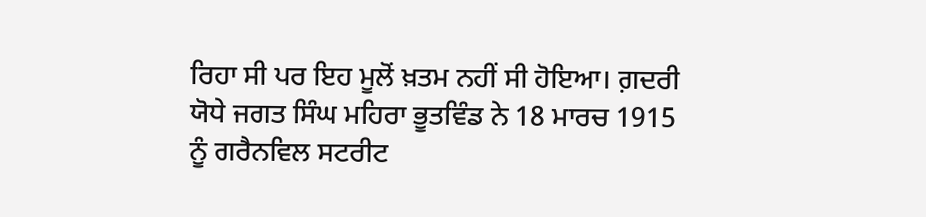ਰਿਹਾ ਸੀ ਪਰ ਇਹ ਮੂਲੋਂ ਖ਼ਤਮ ਨਹੀਂ ਸੀ ਹੋਇਆ। ਗ਼ਦਰੀ ਯੋਧੇ ਜਗਤ ਸਿੰਘ ਮਹਿਰਾ ਭੂਤਵਿੰਡ ਨੇ 18 ਮਾਰਚ 1915 ਨੂੰ ਗਰੈਨਵਿਲ ਸਟਰੀਟ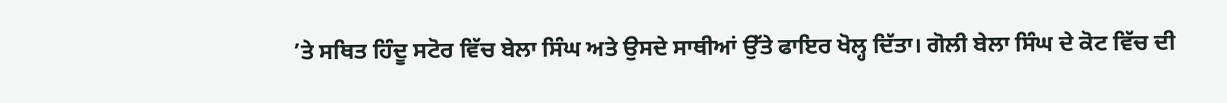’ਤੇ ਸਥਿਤ ਹਿੰਦੂ ਸਟੋਰ ਵਿੱਚ ਬੇਲਾ ਸਿੰਘ ਅਤੇ ਉਸਦੇ ਸਾਥੀਆਂ ਉੱਤੇ ਫਾਇਰ ਖੋਲ੍ਹ ਦਿੱਤਾ। ਗੋਲੀ ਬੇਲਾ ਸਿੰਘ ਦੇ ਕੋਟ ਵਿੱਚ ਦੀ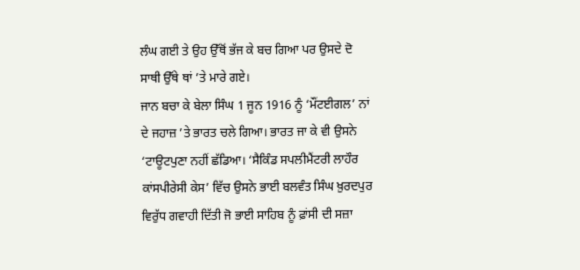ਲੰਘ ਗਈ ਤੇ ਉਹ ਉੱਥੋਂ ਭੱਜ ਕੇ ਬਚ ਗਿਆ ਪਰ ਉਸਦੇ ਦੋ ਸਾਥੀ ਉੱਥੇ ਥਾਂ ’ਤੇ ਮਾਰੇ ਗਏ।
ਜਾਨ ਬਚਾ ਕੇ ਬੇਲਾ ਸਿੰਘ 1 ਜੂਨ 1916 ਨੂੰ ‘ਮੌਂਟਈਗਲ’ ਨਾਂ ਦੇ ਜਹਾਜ਼ ’ਤੇ ਭਾਰਤ ਚਲੇ ਗਿਆ। ਭਾਰਤ ਜਾ ਕੇ ਵੀ ਉਸਨੇ ‘ਟਾਊਟਪੁਣਾ ਨਹੀਂ ਛੱਡਿਆ। ‘ਸੈਕਿੰਡ ਸਪਲੀਮੈਂਟਰੀ ਲਾਹੌਰ ਕਾਂਸਪੀਰੇਸੀ ਕੇਸ’ ਵਿੱਚ ਉਸਨੇ ਭਾਈ ਬਲਵੰਤ ਸਿੰਘ ਖ਼ੁਰਦਪੁਰ ਵਿਰੁੱਧ ਗਵਾਹੀ ਦਿੱਤੀ ਜੋ ਭਾਈ ਸਾਹਿਬ ਨੂੰ ਫ਼ਾਂਸੀ ਦੀ ਸਜ਼ਾ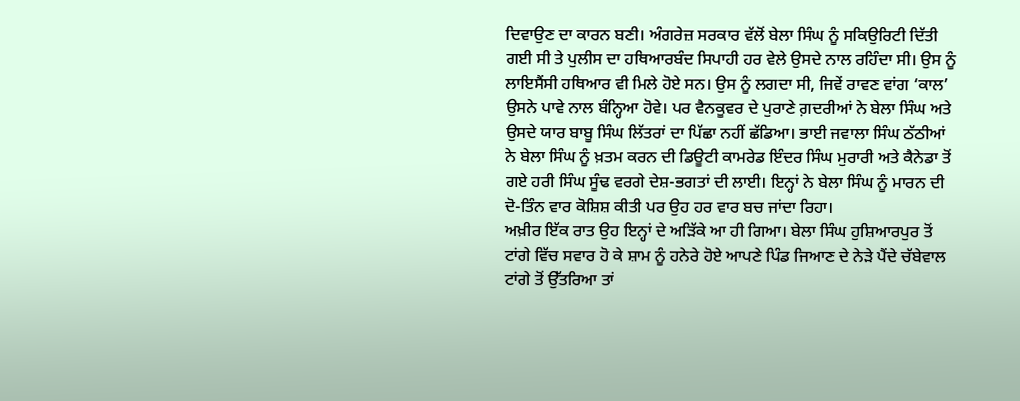ਦਿਵਾਉਣ ਦਾ ਕਾਰਨ ਬਣੀ। ਅੰਗਰੇਜ਼ ਸਰਕਾਰ ਵੱਲੋਂ ਬੇਲਾ ਸਿੰਘ ਨੂੰ ਸਕਿਉਰਿਟੀ ਦਿੱਤੀ ਗਈ ਸੀ ਤੇ ਪੁਲੀਸ ਦਾ ਹਥਿਆਰਬੰਦ ਸਿਪਾਹੀ ਹਰ ਵੇਲੇ ਉਸਦੇ ਨਾਲ ਰਹਿੰਦਾ ਸੀ। ਉਸ ਨੂੰ ਲਾਇਸੈਂਸੀ ਹਥਿਆਰ ਵੀ ਮਿਲੇ ਹੋਏ ਸਨ। ਉਸ ਨੂੰ ਲਗਦਾ ਸੀ, ਜਿਵੇਂ ਰਾਵਣ ਵਾਂਗ ‘ਕਾਲ’ ਉਸਨੇ ਪਾਵੇ ਨਾਲ ਬੰਨ੍ਹਿਆ ਹੋਵੇ। ਪਰ ਵੈਨਕੂਵਰ ਦੇ ਪੁਰਾਣੇ ਗ਼ਦਰੀਆਂ ਨੇ ਬੇਲਾ ਸਿੰਘ ਅਤੇ ਉਸਦੇ ਯਾਰ ਬਾਬੂ ਸਿੰਘ ਲਿੱਤਰਾਂ ਦਾ ਪਿੱਛਾ ਨਹੀਂ ਛੱਡਿਆ। ਭਾਈ ਜਵਾਲਾ ਸਿੰਘ ਠੱਠੀਆਂ ਨੇ ਬੇਲਾ ਸਿੰਘ ਨੂੰ ਖ਼ਤਮ ਕਰਨ ਦੀ ਡਿਊਟੀ ਕਾਮਰੇਡ ਇੰਦਰ ਸਿੰਘ ਮੁਰਾਰੀ ਅਤੇ ਕੈਨੇਡਾ ਤੋਂ ਗਏ ਹਰੀ ਸਿੰਘ ਸੂੰਢ ਵਰਗੇ ਦੇਸ਼-ਭਗਤਾਂ ਦੀ ਲਾਈ। ਇਨ੍ਹਾਂ ਨੇ ਬੇਲਾ ਸਿੰਘ ਨੂੰ ਮਾਰਨ ਦੀ ਦੋ-ਤਿੰਨ ਵਾਰ ਕੋਸ਼ਿਸ਼ ਕੀਤੀ ਪਰ ਉਹ ਹਰ ਵਾਰ ਬਚ ਜਾਂਦਾ ਰਿਹਾ।
ਅਖ਼ੀਰ ਇੱਕ ਰਾਤ ਉਹ ਇਨ੍ਹਾਂ ਦੇ ਅੜਿੱਕੇ ਆ ਹੀ ਗਿਆ। ਬੇਲਾ ਸਿੰਘ ਹੁਸ਼ਿਆਰਪੁਰ ਤੋਂ ਟਾਂਗੇ ਵਿੱਚ ਸਵਾਰ ਹੋ ਕੇ ਸ਼ਾਮ ਨੂੰ ਹਨੇਰੇ ਹੋਏ ਆਪਣੇ ਪਿੰਡ ਜਿਆਣ ਦੇ ਨੇੜੇ ਪੈਂਦੇ ਚੱਬੇਵਾਲ ਟਾਂਗੇ ਤੋਂ ਉੱਤਰਿਆ ਤਾਂ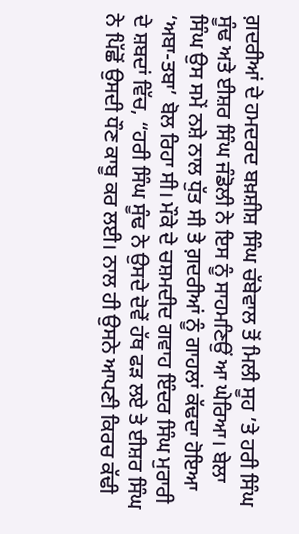ਗ਼ਦਰੀਆਂ ਦੇ ਹਮਦਰਦ ਬਖ਼ਸ਼ੀਸ਼ ਸਿੰਘ ਚੱਬੇਵਾਲ ਤੋਂ ਮਿਲੀ ਸੂਹ ’ਤੇ ਹਰੀ ਸਿੰਘ ਸੂੰਢ ਅਤੇ ਈਸ਼ਰ ਸਿੰਘ ਜੰਡੋਲੀ ਨੇ ਇਸ ਨੂੰ ਸਾਹਮਣਿਉਂ ਆ ਘੇਰਿਆ। ਬੇਲਾ ਸਿੰਘ ਉਸ ਸਮੇਂ ਨਸ਼ੇ ਨਾਲ ਧੁੱਤ ਸੀ ਤੇ ਗ਼ਦਰੀਆਂ ਨੂੰ ਗਾਹਲਾਂ ਕੱਢਦਾ ਹੋਇਆ ‘ਅਬਾ-ਤਬਾ’ ਬੋਲ ਰਿਹਾ ਸੀ। ਮੌਕੇ ਦੇ ਚਸ਼ਮਦੀਦ ਗਵਾਹ ਇੰਦਰ ਸਿੰਘ ਮੁਰਾਰੀ ਦੇ ਸ਼ਬਦਾਂ ਵਿੱਚ, “ਹਰੀ ਸਿੰਘ ਸੂੰਢ ਨੇ ਉਸਦੇ ਦੋਵੇਂ ਹੱਥ ਫੜ ਲਏ ਤੇ ਈਸ਼ਰ ਸਿੰਘ ਨੇ ਪਿੱਛੋਂ ਉਸਦੀ ਧੌਣ ਕਾਬੂ ਕਰ ਲਈ। ਨਾਲ ਹੀ ਉਸਨੇ ਆਪਣੀ ਕਿਰਚ ਕੱਢੀ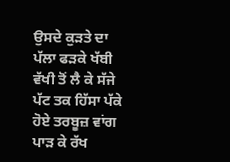ਉਸਦੇ ਕੁੜਤੇ ਦਾ ਪੱਲਾ ਫੜਕੇ ਖੱਬੀ ਵੱਖੀ ਤੋਂ ਲੈ ਕੇ ਸੱਜੇ ਪੱਟ ਤਕ ਹਿੱਸਾ ਪੱਕੇ ਹੋਏ ਤਰਬੂਜ਼ ਵਾਂਗ ਪਾੜ ਕੇ ਰੱਖ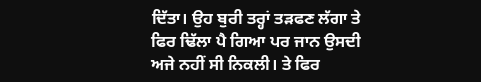ਦਿੱਤਾ। ਉਹ ਬੁਰੀ ਤਰ੍ਹਾਂ ਤੜਫਣ ਲੱਗਾ ਤੇ ਫਿਰ ਢਿੱਲਾ ਪੈ ਗਿਆ ਪਰ ਜਾਨ ਉਸਦੀ ਅਜੇ ਨਹੀਂ ਸੀ ਨਿਕਲੀ। ਤੇ ਫਿਰ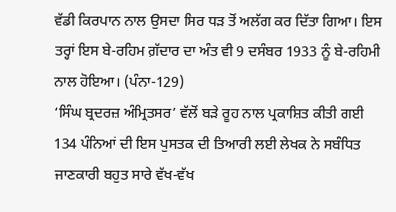ਵੱਡੀ ਕਿਰਪਾਨ ਨਾਲ ਉਸਦਾ ਸਿਰ ਧੜ ਤੋਂ ਅਲੱਗ ਕਰ ਦਿੱਤਾ ਗਿਆ। ਇਸ ਤਰ੍ਹਾਂ ਇਸ ਬੇ-ਰਹਿਮ ਗ਼ੱਦਾਰ ਦਾ ਅੰਤ ਵੀ 9 ਦਸੰਬਰ 1933 ਨੂੰ ਬੇ-ਰਹਿਮੀ ਨਾਲ ਹੋਇਆ। (ਪੰਨਾ-129)
‘ਸਿੰਘ ਬ੍ਰਦਰਜ਼ ਅੰਮ੍ਰਿਤਸਰ’ ਵੱਲੋਂ ਬੜੇ ਰੂਹ ਨਾਲ ਪ੍ਰਕਾਸ਼ਿਤ ਕੀਤੀ ਗਈ 134 ਪੰਨਿਆਂ ਦੀ ਇਸ ਪੁਸਤਕ ਦੀ ਤਿਆਰੀ ਲਈ ਲੇਖਕ ਨੇ ਸਬੰਧਿਤ ਜਾਣਕਾਰੀ ਬਹੁਤ ਸਾਰੇ ਵੱਖ-ਵੱਖ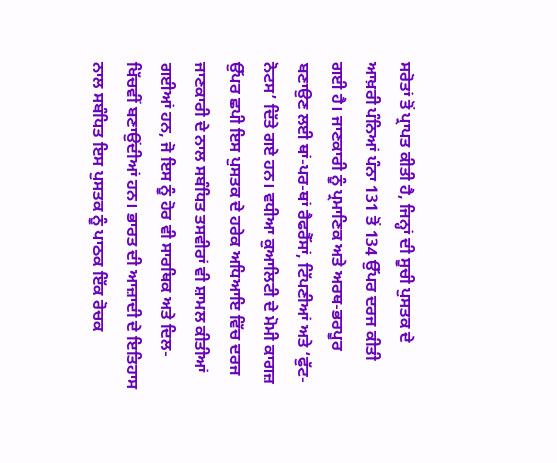ਸਰੋਤਾਂ ਤੋਂ ਪ੍ਰਾਪਤ ਕੀਤੀ ਹੈ, ਜਿਨ੍ਹਾਂ ਦੀ ਸੂਚੀ ਪੁਸਤਕ ਦੇ ਆਖ਼ਰੀ ਪੰਨਿਆਂ ਪੰਨਾ 131 ਤੋਂ 134 ਉੱਪਰ ਦਰਜ ਕੀਤੀ ਗਈ ਹੈ। ਜਾਣਕਾਰੀ ਨੂੰ ਪ੍ਰਮਾਣਿਕ ਅਤੇ ਅਰਥ-ਭਰਪੂਰ ਬਣਾਉਣ ਲਈ ਥਾਂ-ਪਰ-ਥਾਂ ਰੈਫਰੈੱਸਾਂ, ਟਿੱਪਣੀਆਂ ਅਤੇ ‘ਫੁੱਟ-ਨੋਟਸ’ ਦਿੱਤੇ ਗਏ ਹਨ। ਵਧੀਆ ਕੁਆਲਿਟੀ ਦੇ ਮੋਮੀ ਕਾਗਜ਼ ਉੱਪਰ ਛਪੀ ਇਸ ਪੁਸਤਕ ਦੇ ਹਰੇਕ ਅਧਿਆਇ ਵਿੱਚ ਦਰਜ ਜਾਣਕਾਰੀ ਦੇ ਨਾਲ ਸਬੰਧਿਤ ਤਸਵੀਰਾਂ ਵੀ ਸ਼ਾਮਲ ਕੀਤੀਆਂ ਗਈਆਂ ਹਨ, ਜੋ ਇਸ ਨੂੰ ਹੋਰ ਵੀ ਸਾਰਥਿਕ ਅਤੇ ਦਿਲ-ਖਿੱਚਵੀਂ ਬਣਾਉਂਦੀਆਂ ਹਨ। ਭਾਰਤ ਦੀ ਆਜ਼ਾਦੀ ਦੇ ਇਤਿਹਾਸ ਨਾਲ ਸਬੰਧਿਤ ਇਸ ਪੁਸਤਕ ਨੂੰ ਪਾਠਕ ਇੱਕ ਰੋਚਕ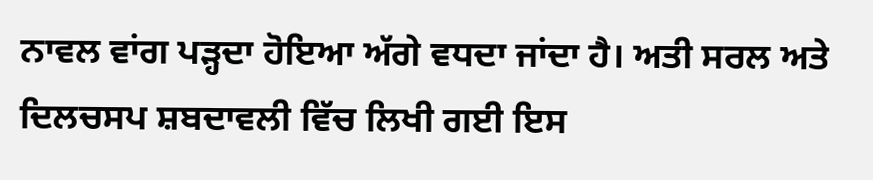ਨਾਵਲ ਵਾਂਗ ਪੜ੍ਹਦਾ ਹੋਇਆ ਅੱਗੇ ਵਧਦਾ ਜਾਂਦਾ ਹੈ। ਅਤੀ ਸਰਲ ਅਤੇ ਦਿਲਚਸਪ ਸ਼ਬਦਾਵਲੀ ਵਿੱਚ ਲਿਖੀ ਗਈ ਇਸ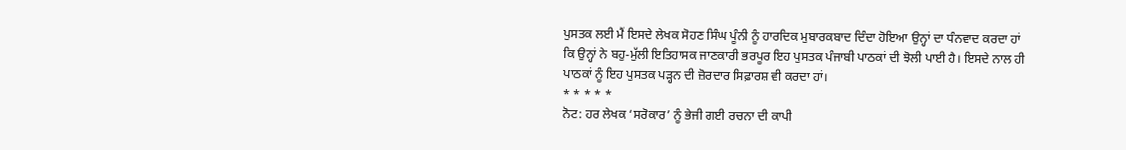ਪੁਸਤਕ ਲਈ ਮੈਂ ਇਸਦੇ ਲੇਖਕ ਸੋਹਣ ਸਿੰਘ ਪੂੰਨੀ ਨੂੰ ਹਾਰਦਿਕ ਮੁਬਾਰਕਬਾਦ ਦਿੰਦਾ ਹੋਇਆ ਉਨ੍ਹਾਂ ਦਾ ਧੰਨਵਾਦ ਕਰਦਾ ਹਾਂ ਕਿ ਉਨ੍ਹਾਂ ਨੇ ਬਹੁ-ਮੁੱਲੀ ਇਤਿਹਾਸਕ ਜਾਣਕਾਰੀ ਭਰਪੂਰ ਇਹ ਪੁਸਤਕ ਪੰਜਾਬੀ ਪਾਠਕਾਂ ਦੀ ਝੋਲੀ ਪਾਈ ਹੈ। ਇਸਦੇ ਨਾਲ ਹੀ ਪਾਠਕਾਂ ਨੂੰ ਇਹ ਪੁਸਤਕ ਪੜ੍ਹਨ ਦੀ ਜ਼ੋਰਦਾਰ ਸਿਫ਼ਾਰਸ਼ ਵੀ ਕਰਦਾ ਹਾਂ।
* * * * *
ਨੋਟ: ਹਰ ਲੇਖਕ ‘ਸਰੋਕਾਰ’ ਨੂੰ ਭੇਜੀ ਗਈ ਰਚਨਾ ਦੀ ਕਾਪੀ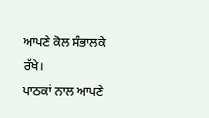ਆਪਣੇ ਕੋਲ ਸੰਭਾਲਕੇ ਰੱਖੇ।
ਪਾਠਕਾਂ ਨਾਲ ਆਪਣੇ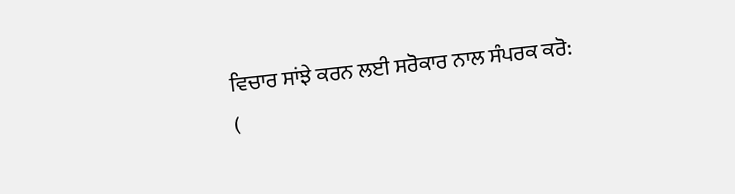ਵਿਚਾਰ ਸਾਂਝੇ ਕਰਨ ਲਈ ਸਰੋਕਾਰ ਨਾਲ ਸੰਪਰਕ ਕਰੋ: (